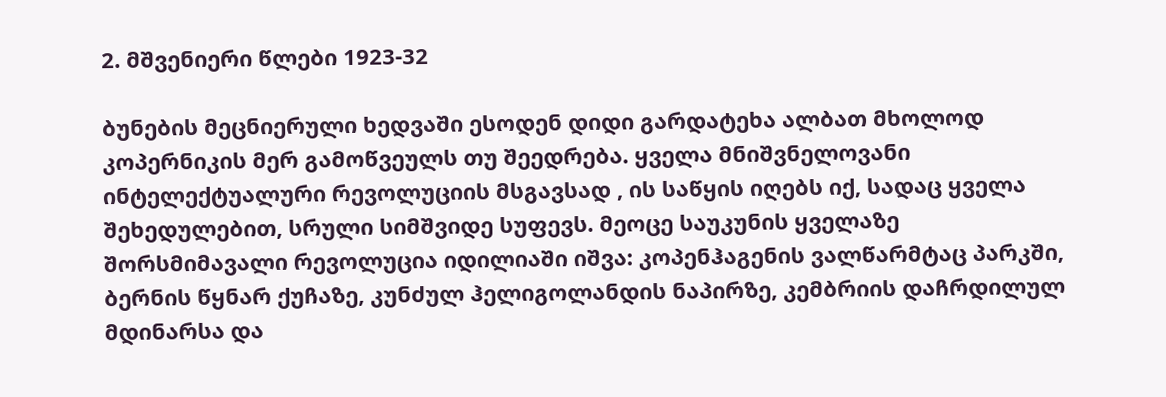2. მშვენიერი წლები 1923-32

ბუნების მეცნიერული ხედვაში ესოდენ დიდი გარდატეხა ალბათ მხოლოდ კოპერნიკის მერ გამოწვეულს თუ შეედრება. ყველა მნიშვნელოვანი ინტელექტუალური რევოლუციის მსგავსად , ის საწყის იღებს იქ, სადაც ყველა შეხედულებით, სრული სიმშვიდე სუფევს. მეოცე საუკუნის ყველაზე შორსმიმავალი რევოლუცია იდილიაში იშვა: კოპენჰაგენის ვალწარმტაც პარკში, ბერნის წყნარ ქუჩაზე, კუნძულ ჰელიგოლანდის ნაპირზე, კემბრიის დაჩრდილულ მდინარსა და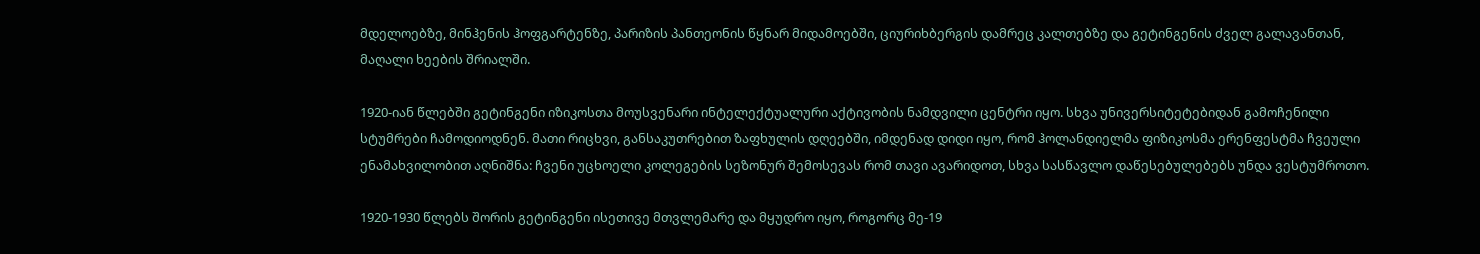მდელოებზე, მინჰენის ჰოფგარტენზე, პარიზის პანთეონის წყნარ მიდამოებში, ციურიხბერგის დამრეც კალთებზე და გეტინგენის ძველ გალავანთან, მაღალი ხეების შრიალში.

1920-იან წლებში გეტინგენი იზიკოსთა მოუსვენარი ინტელექტუალური აქტივობის ნამდვილი ცენტრი იყო. სხვა უნივერსიტეტებიდან გამოჩენილი სტუმრები ჩამოდიოდნენ. მათი რიცხვი, განსაკუთრებით ზაფხულის დღეებში, იმდენად დიდი იყო, რომ ჰოლანდიელმა ფიზიკოსმა ერენფესტმა ჩვეული ენამახვილობით აღნიშნა: ჩვენი უცხოელი კოლეგების სეზონურ შემოსევას რომ თავი ავარიდოთ, სხვა სასწავლო დაწესებულებებს უნდა ვესტუმროთო.

1920-1930 წლებს შორის გეტინგენი ისეთივე მთვლემარე და მყუდრო იყო, როგორც მე-19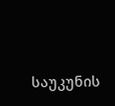საუკუნის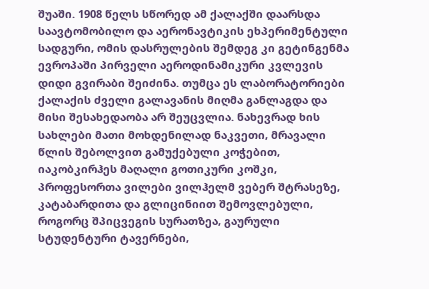შუაში. 1908 წელს სწორედ ამ ქალაქში დაარსდა საავტომობილო და აერონავტიკის ეხპერიმენტული სადგური, ომის დასრულების შემდეგ კი გეტინგენმა ევროპაში პირველი აეროდინამიკური კვლევის დიდი გვირაბი შეიძინა. თუმცა ეს ლაბორატორიები ქალაქის ძველი გალავანის მიღმა განლაგდა და მისი შესახედაობა არ შეუცვლია. ნახევრად ხის სახლები მათი მოხდენილად ნაკვეთი, მრავალი წლის შებოლვით გამუქებული კოჭებით, იაკობკირჰეს მაღალი გოთიკური კოშკი, პროფესორთა ვილები ვილჰელმ ვებერ შტრასეზე, კატაბარდითა და გლიცინიით შემოვლებული, როგორც შპიცვეგის სურათზეა, გაურული სტუდენტური ტავერნები,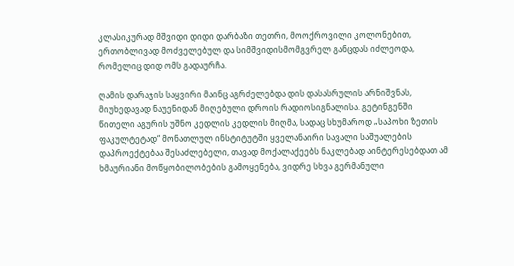კლასიკურად მშვიდი დიდი დარბაზი თეთრი, მოოქროვილი კოლონებით, ერთობლივად მოძველებულ და სიმშვიდისმომგვრელ განცდას იძლეოდა, რომელიც დიდ ომს გადაურჩა.

ღამის დარაჯის საყვირი მაინც აგრძელებდა დის დასასრულის არნიშვნას, მიუხედავად ნაუენიდან მიღებული დროის რადიოსიგნალისა. გეტინგენში წითელი აგურის უშნო კედლის კედლის მიღმა, სადაც სხუმაროდ „საპოხი ზეთის ფაკულტეტად“ მონათლულ ინსტიტუტში ყველანაირი სავალი საშუალების დაპროექტებაა შესაძლებელი, თავად მოქალაქეებს ნაკლებად აინტერესებდათ ამ ხმაურიანი მოწყობილობების გამოყენება, ვიდრე სხვა გერმანული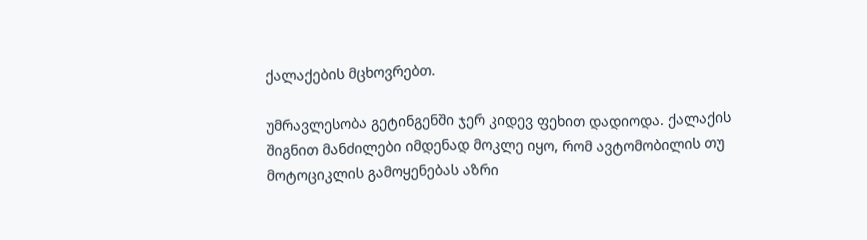ქალაქების მცხოვრებთ.

უმრავლესობა გეტინგენში ჯერ კიდევ ფეხით დადიოდა. ქალაქის შიგნით მანძილები იმდენად მოკლე იყო, რომ ავტომობილის თუ მოტოციკლის გამოყენებას აზრი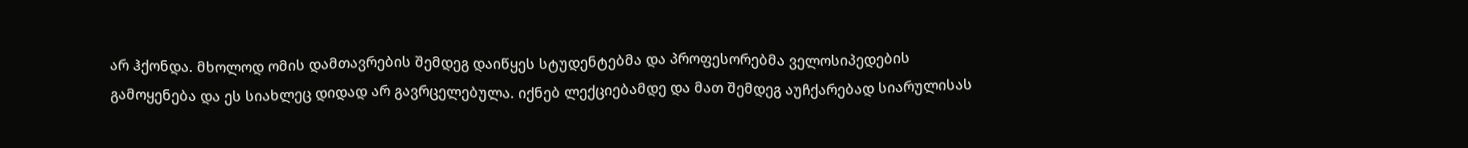არ ჰქონდა. მხოლოდ ომის დამთავრების შემდეგ დაიწყეს სტუდენტებმა და პროფესორებმა ველოსიპედების გამოყენება და ეს სიახლეც დიდად არ გავრცელებულა. იქნებ ლექციებამდე და მათ შემდეგ აუჩქარებად სიარულისას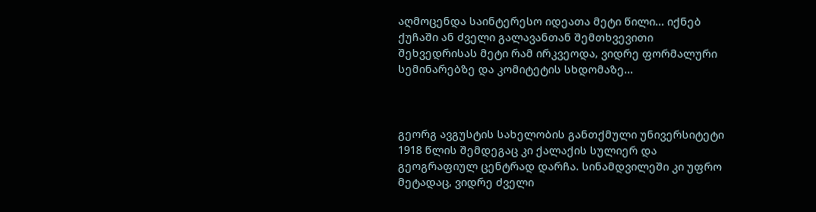აღმოცენდა საინტერესო იდეათა მეტი წილი... იქნებ ქუჩაში ან ძველი გალავანთან შემთხვევითი შეხვედრისას მეტი რამ ირკვეოდა, ვიდრე ფორმალური სემინარებზე და კომიტეტის სხდომაზე...



გეორგ ავგუსტის სახელობის განთქმული უნივერსიტეტი 1918 წლის შემდეგაც კი ქალაქის სულიერ და გეოგრაფიულ ცენტრად დარჩა. სინამდვილეში კი უფრო მეტადაც, ვიდრე ძველი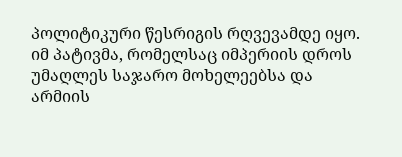პოლიტიკური წესრიგის რღვევამდე იყო. იმ პატივმა, რომელსაც იმპერიის დროს უმაღლეს საჯარო მოხელეებსა და არმიის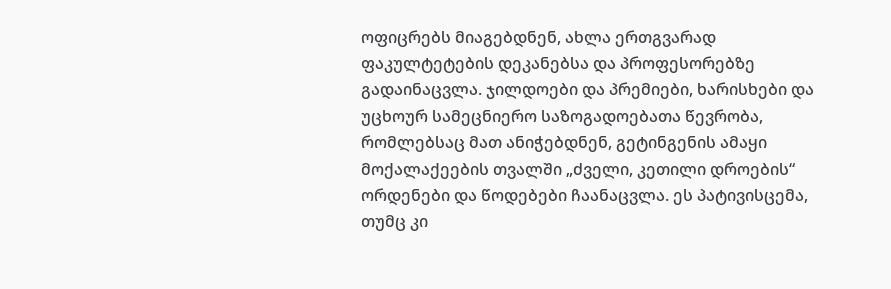ოფიცრებს მიაგებდნენ, ახლა ერთგვარად ფაკულტეტების დეკანებსა და პროფესორებზე გადაინაცვლა. ჯილდოები და პრემიები, ხარისხები და უცხოურ სამეცნიერო საზოგადოებათა წევრობა, რომლებსაც მათ ანიჭებდნენ, გეტინგენის ამაყი მოქალაქეების თვალში „ძველი, კეთილი დროების“ ორდენები და წოდებები ჩაანაცვლა. ეს პატივისცემა, თუმც კი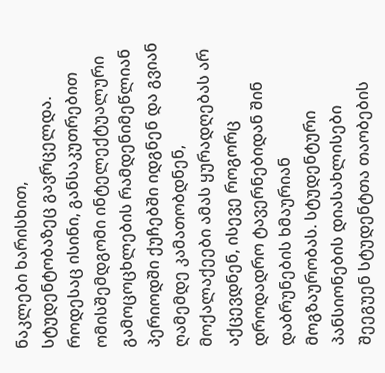ნაკლები ხარისხით, სტუდენტობაზეც გავრცელდა. როდესაც ისინი, განსაკუთრებით ომისშემდგომი ინტელექტუალური გამოცოცხლების რამდენიმეწლიან პერიოდში ქუჩებში იდგნენ და გვიან ღამემდე კამათობდნენ, მოქალაქეები ამას ყურადღებას არ აქცევდნენ, ისევე როგორც დროდადრო ტავერნებიდან შინ დაბრუნების ხმაურიან მოგზაურობას. სტუდენტური პანსიონების დიასახლისები შეეგუენ სტუდენტთა თაობების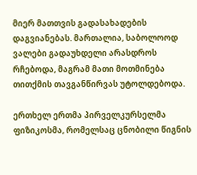მიერ მათთვის გადასახადების დაგვიანებას. მართალია, საბოლოოდ ვალები გადაუხდელი არასდროს რჩებოდა, მაგრამ მათი მოთმინება თითქმის თავგანწირვას უტოლდებოდა.

ერთხელ ერთმა პირველკურსელმა ფიზიკოსმა, რომელსაც ცნობილი წიგნის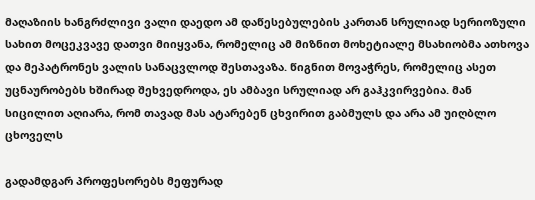მაღაზიის ხანგრძლივი ვალი დაედო ამ დაწესებულების კართან სრულიად სერიოზული სახით მოცეკვავე დათვი მიიყვანა, რომელიც ამ მიზნით მოხეტიალე მსახიობმა ათხოვა და მეპატრონეს ვალის სანაცვლოდ შესთავაზა. წიგნით მოვაჭრეს, რომელიც ასეთ უცნაურობებს ხშირად შეხვედროდა, ეს ამბავი სრულიად არ გაჰკვირვებია. მან სიცილით აღიარა, რომ თავად მას ატარებენ ცხვირით გაბმულს და არა ამ უიღბლო ცხოველს

გადამდგარ პროფესორებს მეფურად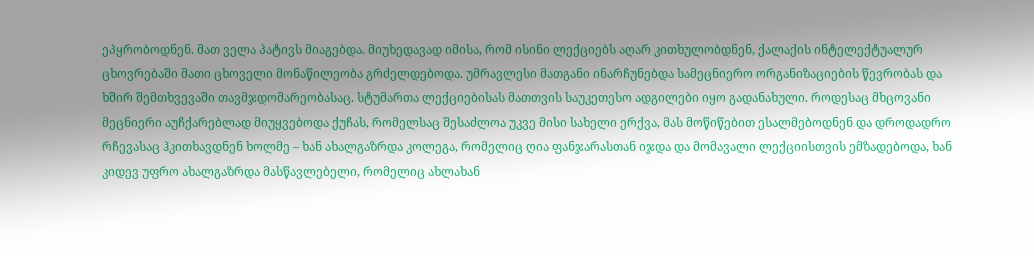ეპყრობოდნენ. მათ ველა პატივს მიაგებდა. მიუხედავად იმისა, რომ ისინი ლექციებს აღარ კითხულობდნენ, ქალაქის ინტელექტუალურ ცხოვრებაში მათი ცხოველი მონაწილეობა გრძელდებოდა. უმრავლესი მათგანი ინარჩუნებდა სამეცნიერო ორგანიზაციების წევრობას და ხშირ შემთხვევაში თავმჯდომარეობასაც. სტუმართა ლექციებისას მათთვის საუკეთესო ადგილები იყო გადანახული. როდესაც მხცოვანი მეცნიერი აუჩქარებლად მიუყვებოდა ქუჩას, რომელსაც შესაძლოა უკვე მისი სახელი ერქვა, მას მოწიწებით ესალმებოდნენ და დროდადრო რჩევასაც ჰკითხავდნენ ხოლმე – ხან ახალგაზრდა კოლეგა, რომელიც ღია ფანჯარასთან იჯდა და მომავალი ლექციისთვის ემზადებოდა, ხან კიდევ უფრო ახალგაზრდა მასწავლებელი, რომელიც ახლახან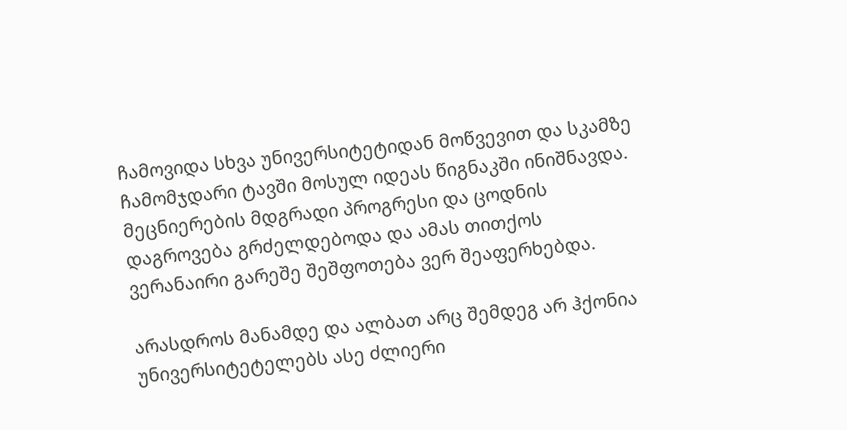ჩამოვიდა სხვა უნივერსიტეტიდან მოწვევით და სკამზე ჩამომჯდარი ტავში მოსულ იდეას წიგნაკში ინიშნავდა. მეცნიერების მდგრადი პროგრესი და ცოდნის დაგროვება გრძელდებოდა და ამას თითქოს ვერანაირი გარეშე შეშფოთება ვერ შეაფერხებდა.

არასდროს მანამდე და ალბათ არც შემდეგ არ ჰქონია უნივერსიტეტელებს ასე ძლიერი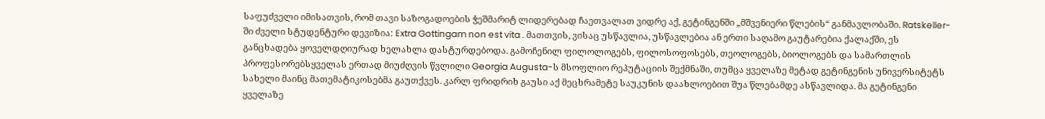საფუძველი იმისათვის, რომ თავი საზოგადოების ჭეშმარიტ ლიდერებად ჩაეთვალათ ვიდრე აქ, გეტინგენში „მშვენიერი წლების“ განმავლობაში. Ratskeller-ში ძველი სტუდენტური დევიზია: Extra Gottingam non est vita . მათთვის, ვისაც უსწავლია, უსწავლებია ან ერთი საღამო გაუტარებია ქალაქში, ეს განცხადება ყოველდღიურად ხელახლა დასტურდებოდა. გამოჩენილ ფილოლოგებს, ფილოსოფოსებს, თეოლოგებს, ბიოლოგებს და სამართლის პროფესორებსყველას ერთად მიუძღვის წვლილი Georgia Augusta-ს მსოფლიო რეპუტაციის შექმნაში, თუმცა ყველაზე მეტად გეტინგენის უნივერსიტეტს სახელი მაინც მათემატიკოსებმა გაუთქვეს. კარლ ფრიდრიხ გაუსი აქ მეცხრამეტე საუკუნის დაახლოებით შუა წლებამდე ასწავლიდა. მა გეტინგენი ყველაზე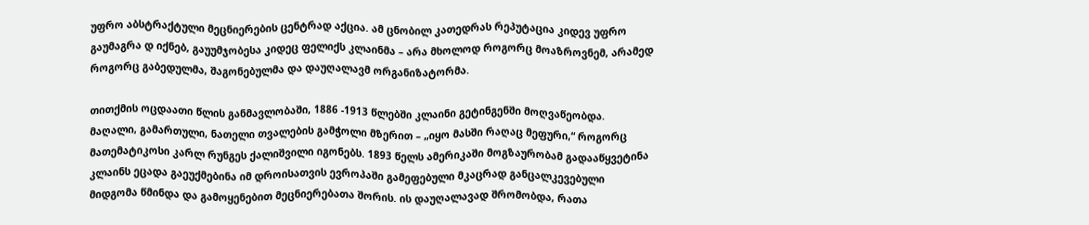უფრო აბსტრაქტული მეცნიერების ცენტრად აქცია. ამ ცნობილ კათედრას რეპუტაცია კიდევ უფრო გაუმაგრა დ იქნებ, გაუუმჯობესა კიდეც ფელიქს კლაინმა – არა მხოლოდ როგორც მოაზროვნემ, არამედ როგორც გაბედულმა, შაგონებულმა და დაუღალავმ ორგანიზატორმა.

თითქმის ოცდაათი წლის განმავლობაში, 1886 -1913 წლებში კლაინი გეტინგენში მოღვაწეობდა. მაღალი, გამართული, ნათელი თვალების გამჭოლი მზერით – „იყო მასში რაღაც მეფური,“ როგორც მათემატიკოსი კარლ რუნგეს ქალიშვილი იგონებს. 1893 წელს ამერიკაში მოგზაურობამ გადააწყვეტინა კლაინს ეცადა გაეუქმებინა იმ დროისათვის ევროპაში გამეფებული მკაცრად განცალკევებული მიდგომა წმინდა და გამოყენებით მეცნიერებათა შორის. ის დაუღალავად შრომობდა, რათა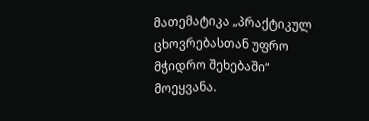მათემატიკა „პრაქტიკულ ცხოვრებასთან უფრო მჭიდრო შეხებაში“ მოეყვანა.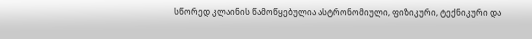სწორედ კლაინის წამოწყებულია ასტრონომიული, ფიზიკური, ტექნიკური და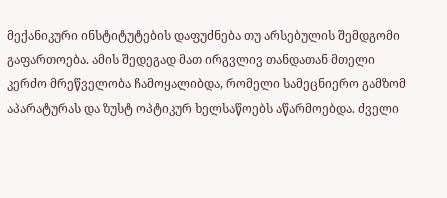მექანიკური ინსტიტუტების დაფუძნება თუ არსებულის შემდგომი გაფართოება. ამის შედეგად მათ ირგვლივ თანდათან მთელი კერძო მრეწველობა ჩამოყალიბდა, რომელი სამეცნიერო გამზომ აპარატურას და ზუსტ ოპტიკურ ხელსაწოებს აწარმოებდა. ძველი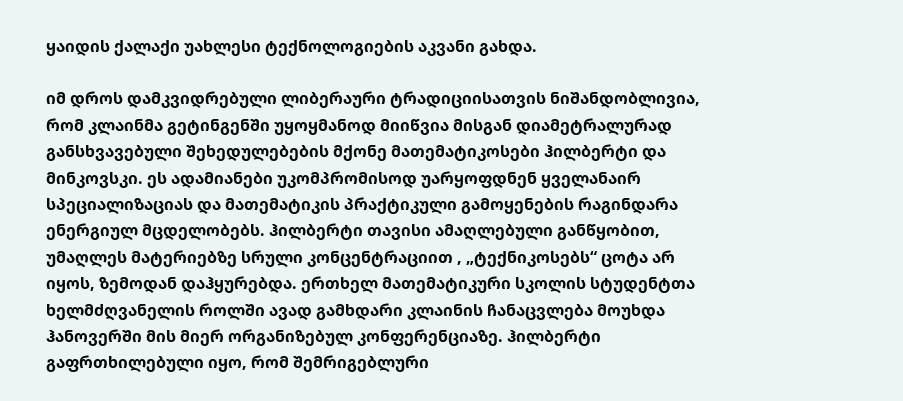ყაიდის ქალაქი უახლესი ტექნოლოგიების აკვანი გახდა.

იმ დროს დამკვიდრებული ლიბერაური ტრადიციისათვის ნიშანდობლივია, რომ კლაინმა გეტინგენში უყოყმანოდ მიიწვია მისგან დიამეტრალურად განსხვავებული შეხედულებების მქონე მათემატიკოსები ჰილბერტი და მინკოვსკი. ეს ადამიანები უკომპრომისოდ უარყოფდნენ ყველანაირ სპეციალიზაციას და მათემატიკის პრაქტიკული გამოყენების რაგინდარა ენერგიულ მცდელობებს. ჰილბერტი თავისი ამაღლებული განწყობით, უმაღლეს მატერიებზე სრული კონცენტრაციით , „ტექნიკოსებს“ ცოტა არ იყოს, ზემოდან დაჰყურებდა. ერთხელ მათემატიკური სკოლის სტუდენტთა ხელმძღვანელის როლში ავად გამხდარი კლაინის ჩანაცვლება მოუხდა ჰანოვერში მის მიერ ორგანიზებულ კონფერენციაზე. ჰილბერტი გაფრთხილებული იყო, რომ შემრიგებლური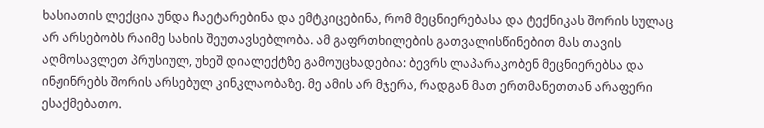ხასიათის ლექცია უნდა ჩაეტარებინა და ემტკიცებინა, რომ მეცნიერებასა და ტექნიკას შორის სულაც არ არსებობს რაიმე სახის შეუთავსებლობა. ამ გაფრთხილების გათვალისწინებით მას თავის აღმოსავლეთ პრუსიულ, უხეშ დიალექტზე გამოუცხადებია: ბევრს ლაპარაკობენ მეცნიერებსა და ინჟინრებს შორის არსებულ კინკლაობაზე. მე ამის არ მჯერა, რადგან მათ ერთმანეთთან არაფერი ესაქმებათო.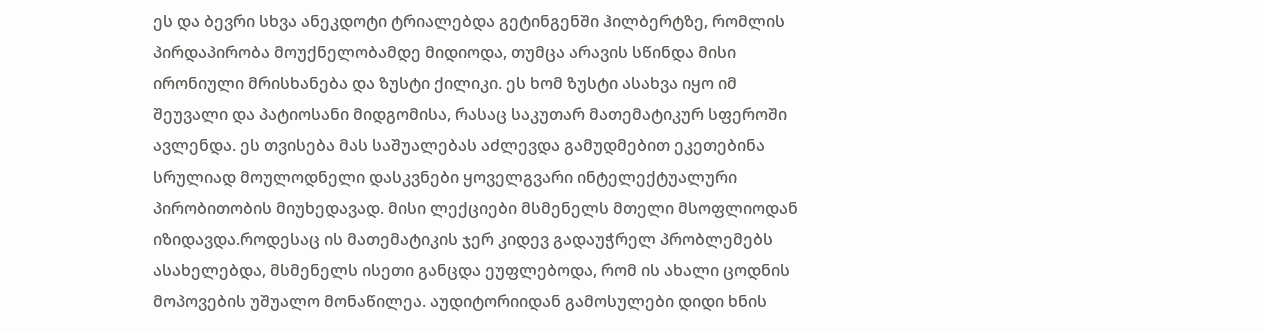ეს და ბევრი სხვა ანეკდოტი ტრიალებდა გეტინგენში ჰილბერტზე, რომლის პირდაპირობა მოუქნელობამდე მიდიოდა, თუმცა არავის სწინდა მისი ირონიული მრისხანება და ზუსტი ქილიკი. ეს ხომ ზუსტი ასახვა იყო იმ შეუვალი და პატიოსანი მიდგომისა, რასაც საკუთარ მათემატიკურ სფეროში ავლენდა. ეს თვისება მას საშუალებას აძლევდა გამუდმებით ეკეთებინა სრულიად მოულოდნელი დასკვნები ყოველგვარი ინტელექტუალური პირობითობის მიუხედავად. მისი ლექციები მსმენელს მთელი მსოფლიოდან იზიდავდა.როდესაც ის მათემატიკის ჯერ კიდევ გადაუჭრელ პრობლემებს ასახელებდა, მსმენელს ისეთი განცდა ეუფლებოდა, რომ ის ახალი ცოდნის მოპოვების უშუალო მონაწილეა. აუდიტორიიდან გამოსულები დიდი ხნის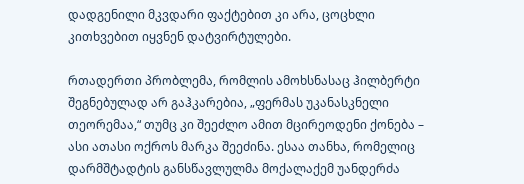დადგენილი მკვდარი ფაქტებით კი არა, ცოცხლი კითხვებით იყვნენ დატვირტულები.

რთადერთი პრობლემა, რომლის ამოხსნასაც ჰილბერტი შეგნებულად არ გაჰკარებია, „ფერმას უკანასკნელი თეორემაა,“ თუმც კი შეეძლო ამით მცირეოდენი ქონება – ასი ათასი ოქროს მარკა შეეძინა. ესაა თანხა, რომელიც დარმშტადტის განსწავლულმა მოქალაქემ უანდერძა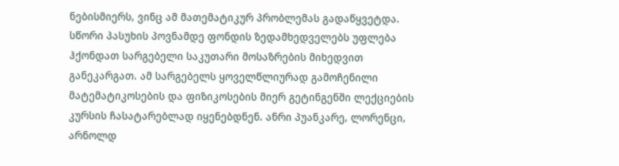ნებისმიერს, ვინც ამ მათემატიკურ პრობლემას გადაწყვეტდა. სწორი პასუხის პოვნამდე ფონდის ზედამხედველებს უფლება ჰქონდათ სარგებელი საკუთარი მოსაზრების მიხედვით განეკარგათ. ამ სარგებელს ყოველწლიურად გამოჩენილი მატემატიკოსების და ფიზიკოსების მიერ გეტინგენში ლექციების კურსის ჩასატარებლად იყენებდნენ. ანრი პუანკარე, ლორენცი, არნოლდ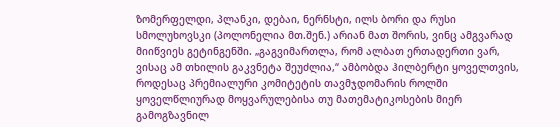ზომერფელდი, პლანკი, დებაი, ნერნსტი, ილს ბორი და რუსი სმოლუხოვსკი (პოლონელია მთ.შენ.) არიან მათ შორის, ვინც ამგვარად მიიწვიეს გეტინგენში. „გაგვიმართლა, რომ ალბათ ერთადერთი ვარ, ვისაც ამ თხილის გაკვნეტა შეუძლია,“ ამბობდა ჰილბერტი ყოველთვის, როდესაც პრემიალური კომიტეტის თავმჯდომარის როლში ყოველწლიურად მოყვარულებისა თუ მათემატიკოსების მიერ გამოგზავნილ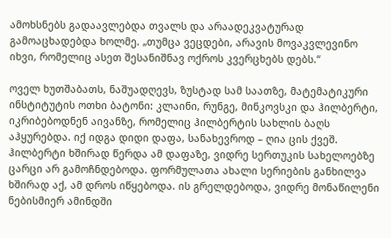ამოხსნებს გადაავლებდა თვალს და არაადეკვატურად გამოაცხადებდა ხოლმე. „თუმცა ვეცდები, არავის მოვაკვლევინო იხვი, რომელიც ასეთ შესანიშნავ ოქროს კვერცხებს დებს.“

ოველ ხუთშაბათს, ნაშუადღევს, ზუსტად სამ საათზე, მატემატიკური ინსტიტუტის ოთხი ბატონი: კლაინი, რუნგე, მინკოვსკი და ჰილბერტი, იკრიბებოდნენ აივანზე, რომელიც ჰილბერტის სახლის ბაღს აჰყურებდა. იქ იდგა დიდი დაფა, სანახევროდ – ღია ცის ქვეშ. ჰილბერტი ხშირად წერდა ამ დაფაზე, ვიდრე სერთუკის სახელოებზე ცარცი არ გამოჩნდებოდა. ფორმულათა ახალი სერიების განხილვა ხშირად აქ, ამ დროს იწყებოდა. ის გრელდებოდა, ვიდრე მონაწილენი ნებისმიერ ამინდში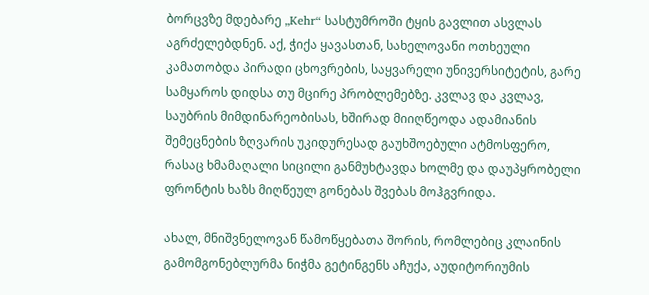ბორცვზე მდებარე „Kehr“ სასტუმროში ტყის გავლით ასვლას აგრძელებდნენ. აქ, ჭიქა ყავასთან, სახელოვანი ოთხეული კამათობდა პირადი ცხოვრების, საყვარელი უნივერსიტეტის, გარე სამყაროს დიდსა თუ მცირე პრობლემებზე. კვლავ და კვლავ, საუბრის მიმდინარეობისას, ხშირად მიიღწეოდა ადამიანის შემეცნების ზღვარის უკიდურესად გაუხშოებული ატმოსფერო, რასაც ხმამაღალი სიცილი განმუხტავდა ხოლმე და დაუპყრობელი ფრონტის ხაზს მიღწეულ გონებას შვებას მოჰგვრიდა.

ახალ, მნიშვნელოვან წამოწყებათა შორის, რომლებიც კლაინის გამომგონებლურმა ნიჭმა გეტინგენს აჩუქა, აუდიტორიუმის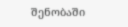შენობაში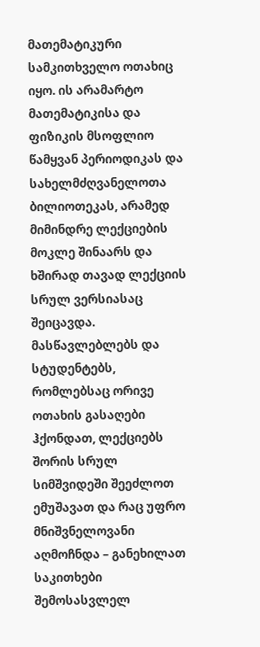მათემატიკური სამკითხველო ოთახიც იყო. ის არამარტო მათემატიკისა და ფიზიკის მსოფლიო წამყვან პერიოდიკას და სახელმძღვანელოთა ბილიოთეკას, არამედ მიმინდრე ლექციების მოკლე შინაარს და ხშირად თავად ლექციის სრულ ვერსიასაც შეიცავდა. მასწავლებლებს და სტუდენტებს, რომლებსაც ორივე ოთახის გასაღები ჰქონდათ, ლექციებს შორის სრულ სიმშვიდეში შეეძლოთ ემუშავათ და რაც უფრო მნიშვნელოვანი აღმოჩნდა – განეხილათ საკითხები შემოსასვლელ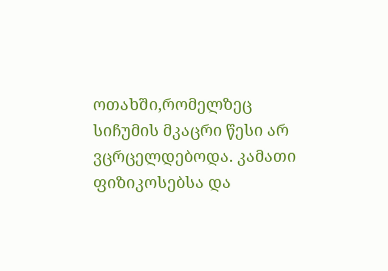ოთახში,რომელზეც სიჩუმის მკაცრი წესი არ ვცრცელდებოდა. კამათი ფიზიკოსებსა და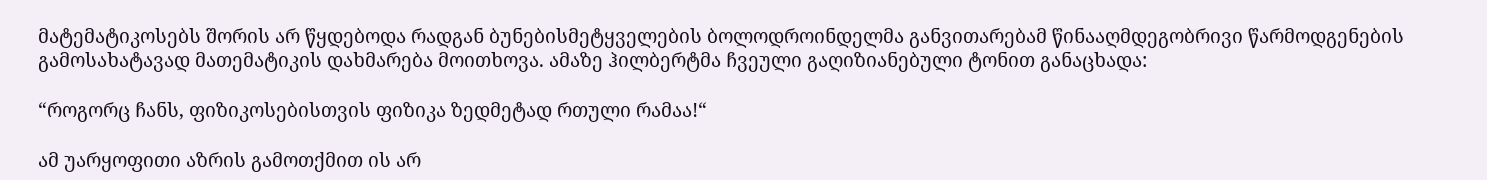მატემატიკოსებს შორის არ წყდებოდა რადგან ბუნებისმეტყველების ბოლოდროინდელმა განვითარებამ წინააღმდეგობრივი წარმოდგენების გამოსახატავად მათემატიკის დახმარება მოითხოვა. ამაზე ჰილბერტმა ჩვეული გაღიზიანებული ტონით განაცხადა:

“როგორც ჩანს, ფიზიკოსებისთვის ფიზიკა ზედმეტად რთული რამაა!“

ამ უარყოფითი აზრის გამოთქმით ის არ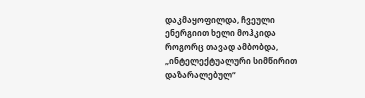დაკმაყოფილდა, ჩვეული ენერგიით ხელი მოჰკიდა როგორც თავად ამბობდა, „ინტელექტუალური სიმწირით დაზარალებულ“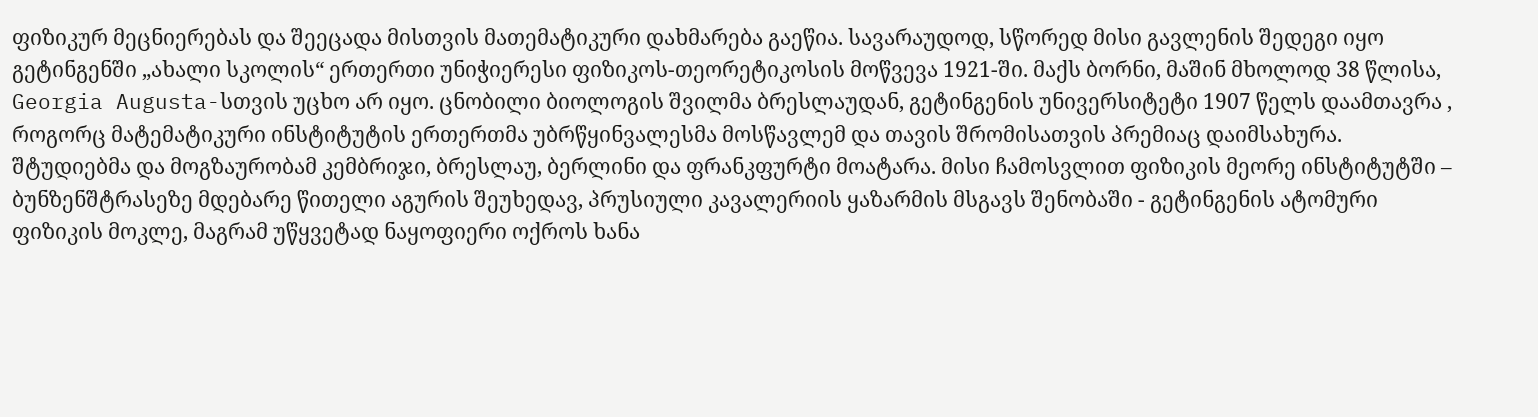ფიზიკურ მეცნიერებას და შეეცადა მისთვის მათემატიკური დახმარება გაეწია. სავარაუდოდ, სწორედ მისი გავლენის შედეგი იყო გეტინგენში „ახალი სკოლის“ ერთერთი უნიჭიერესი ფიზიკოს-თეორეტიკოსის მოწვევა 1921-ში. მაქს ბორნი, მაშინ მხოლოდ 38 წლისა, Georgia Augusta-სთვის უცხო არ იყო. ცნობილი ბიოლოგის შვილმა ბრესლაუდან, გეტინგენის უნივერსიტეტი 1907 წელს დაამთავრა , როგორც მატემატიკური ინსტიტუტის ერთერთმა უბრწყინვალესმა მოსწავლემ და თავის შრომისათვის პრემიაც დაიმსახურა. შტუდიებმა და მოგზაურობამ კემბრიჯი, ბრესლაუ, ბერლინი და ფრანკფურტი მოატარა. მისი ჩამოსვლით ფიზიკის მეორე ინსტიტუტში – ბუნზენშტრასეზე მდებარე წითელი აგურის შეუხედავ, პრუსიული კავალერიის ყაზარმის მსგავს შენობაში - გეტინგენის ატომური ფიზიკის მოკლე, მაგრამ უწყვეტად ნაყოფიერი ოქროს ხანა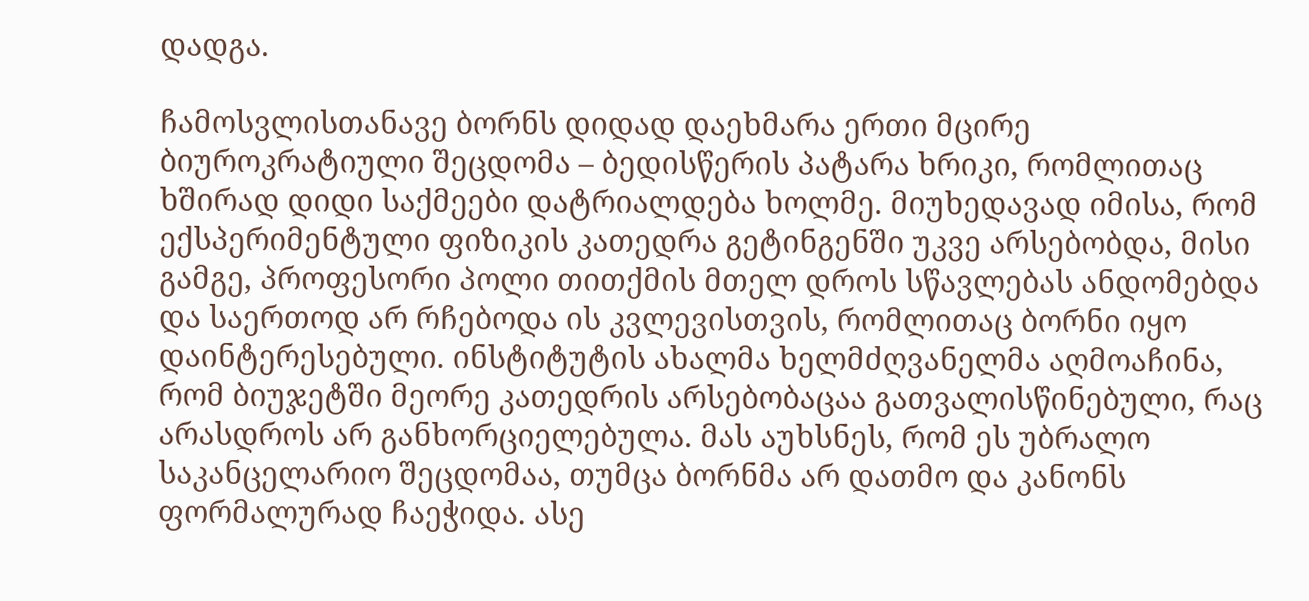დადგა.

ჩამოსვლისთანავე ბორნს დიდად დაეხმარა ერთი მცირე ბიუროკრატიული შეცდომა – ბედისწერის პატარა ხრიკი, რომლითაც ხშირად დიდი საქმეები დატრიალდება ხოლმე. მიუხედავად იმისა, რომ ექსპერიმენტული ფიზიკის კათედრა გეტინგენში უკვე არსებობდა, მისი გამგე, პროფესორი პოლი თითქმის მთელ დროს სწავლებას ანდომებდა და საერთოდ არ რჩებოდა ის კვლევისთვის, რომლითაც ბორნი იყო დაინტერესებული. ინსტიტუტის ახალმა ხელმძღვანელმა აღმოაჩინა, რომ ბიუჯეტში მეორე კათედრის არსებობაცაა გათვალისწინებული, რაც არასდროს არ განხორციელებულა. მას აუხსნეს, რომ ეს უბრალო საკანცელარიო შეცდომაა, თუმცა ბორნმა არ დათმო და კანონს ფორმალურად ჩაეჭიდა. ასე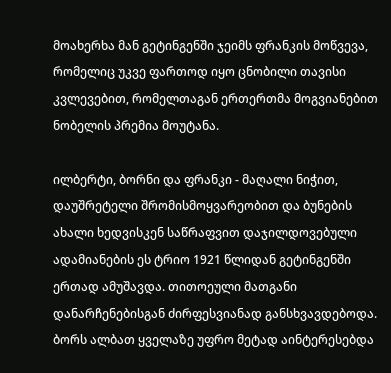მოახერხა მან გეტინგენში ჯეიმს ფრანკის მოწვევა, რომელიც უკვე ფართოდ იყო ცნობილი თავისი კვლევებით, რომელთაგან ერთერთმა მოგვიანებით ნობელის პრემია მოუტანა.

ილბერტი, ბორნი და ფრანკი - მაღალი ნიჭით, დაუშრეტელი შრომისმოყვარეობით და ბუნების ახალი ხედვისკენ საწრაფვით დაჯილდოვებული ადამიანების ეს ტრიო 1921 წლიდან გეტინგენში ერთად ამუშავდა. თითოეული მათგანი დანარჩენებისგან ძირფესვიანად განსხვავდებოდა. ბორს ალბათ ყველაზე უფრო მეტად აინტერესებდა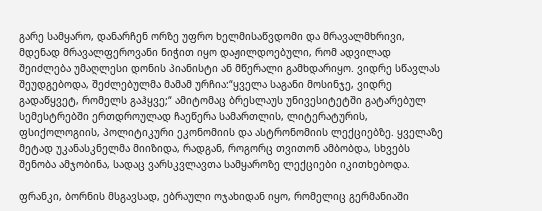გარე სამყარო, დანარჩენ ორზე უფრო ხელმისაწვდომი და მრავალმხრივი, მდენად მრავალფეროვანი ნიჭით იყო დაჟილდოებული, რომ ადვილად შეიძლება უმაღლესი დონის პიანისტი ან მწერალი გამხდარიყო. ვიდრე სწავლას შეუდგებოდა, შეძლებულმა მამამ ურჩია:“ყველა საგანი მოსინჯე, ვიდრე გადაწყვეტ, რომელს გაჰყვე;“ ამიტომაც ბრესლაუს უნივესიტეტში გატარებულ სემესტრებში ერთდროულად ჩაეწერა სამართლის, ლიტერატურის, ფსიქოლოგიის, პოლიტიკური ეკონომიის და ასტრონომიის ლექციებზე. ყველაზე მეტად უკანასკნელმა მიიზიდა, რადგან, როგორც თვითონ ამბობდა, სხვებს შენობა ამჯობინა, სადაც ვარსკვლავთა სამყაროზე ლექციები იკითხებოდა.

ფრანკი, ბორნის მსგავსად, ებრაული ოჯახიდან იყო, რომელიც გერმანიაში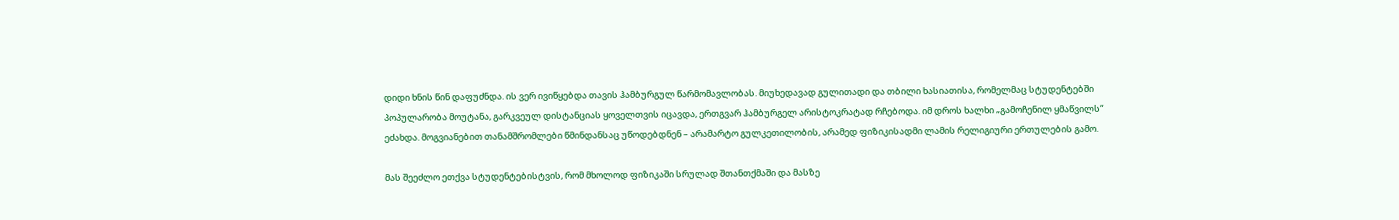დიდი ხნის წინ დაფუძნდა. ის ვერ ივიწყებდა თავის ჰამბურგულ წარმომავლობას. მიუხედავად გულითადი და თბილი ხასიათისა, რომელმაც სტუდენტებში პოპულარობა მოუტანა, გარკვეულ დისტანციას ყოველთვის იცავდა, ერთგვარ ჰამბურგელ არისტოკრატად რჩებოდა. იმ დროს ხალხი „გამოჩენილ ყმაწვილს“ ეძახდა. მოგვიანებით თანამშრომლები წმინდანსაც უწოდებდნენ – არამარტო გულკეთილობის, არამედ ფიზიკისადმი ლამის რელიგიური ერთულების გამო.

მას შეეძლო ეთქვა სტუდენტებისტვის, რომ მხოლოდ ფიზიკაში სრულად შთანთქმაში და მასზე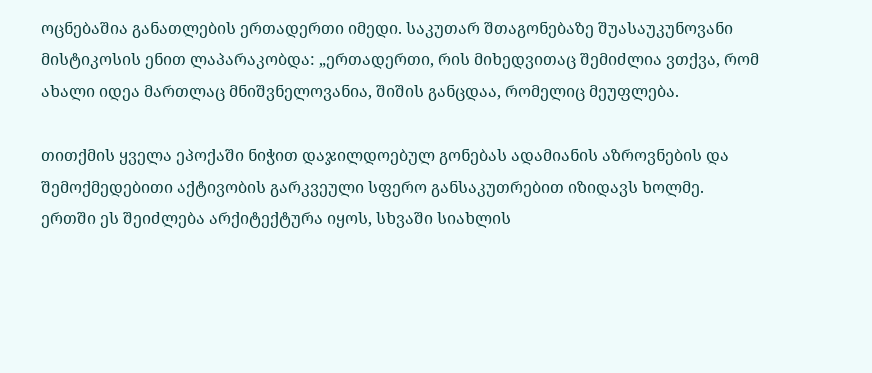ოცნებაშია განათლების ერთადერთი იმედი. საკუთარ შთაგონებაზე შუასაუკუნოვანი მისტიკოსის ენით ლაპარაკობდა: „ერთადერთი, რის მიხედვითაც შემიძლია ვთქვა, რომ ახალი იდეა მართლაც მნიშვნელოვანია, შიშის განცდაა, რომელიც მეუფლება.

თითქმის ყველა ეპოქაში ნიჭით დაჯილდოებულ გონებას ადამიანის აზროვნების და შემოქმედებითი აქტივობის გარკვეული სფერო განსაკუთრებით იზიდავს ხოლმე. ერთში ეს შეიძლება არქიტექტურა იყოს, სხვაში სიახლის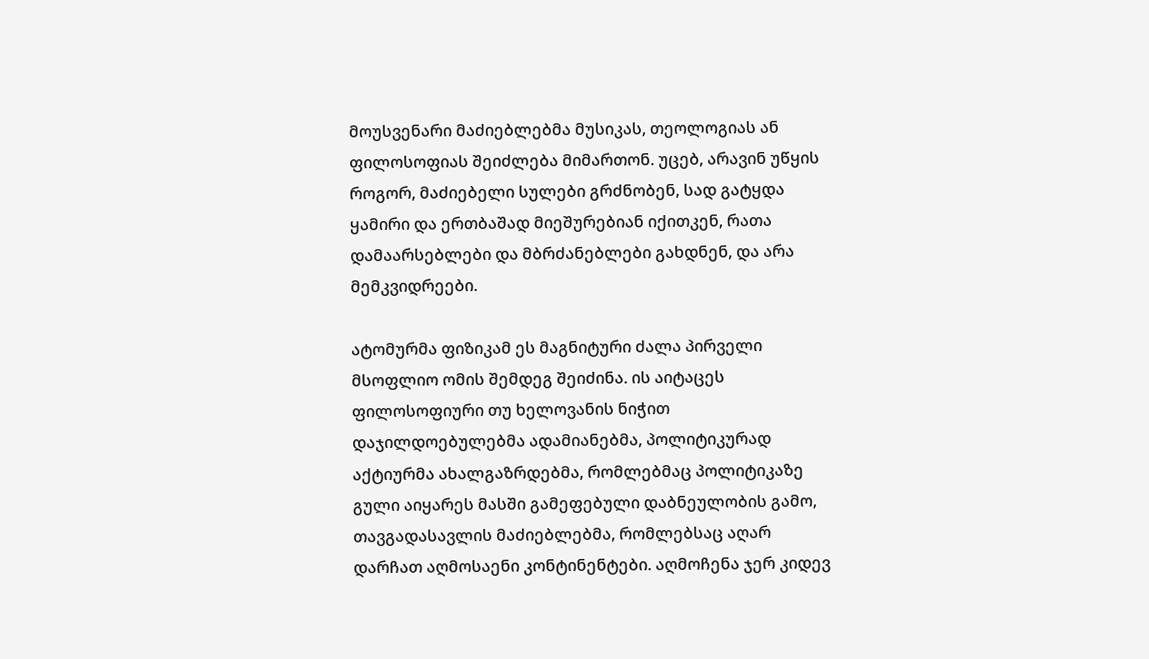მოუსვენარი მაძიებლებმა მუსიკას, თეოლოგიას ან ფილოსოფიას შეიძლება მიმართონ. უცებ, არავინ უწყის როგორ, მაძიებელი სულები გრძნობენ, სად გატყდა ყამირი და ერთბაშად მიეშურებიან იქითკენ, რათა დამაარსებლები და მბრძანებლები გახდნენ, და არა მემკვიდრეები.

ატომურმა ფიზიკამ ეს მაგნიტური ძალა პირველი მსოფლიო ომის შემდეგ შეიძინა. ის აიტაცეს ფილოსოფიური თუ ხელოვანის ნიჭით დაჯილდოებულებმა ადამიანებმა, პოლიტიკურად აქტიურმა ახალგაზრდებმა, რომლებმაც პოლიტიკაზე გული აიყარეს მასში გამეფებული დაბნეულობის გამო, თავგადასავლის მაძიებლებმა, რომლებსაც აღარ დარჩათ აღმოსაენი კონტინენტები. აღმოჩენა ჯერ კიდევ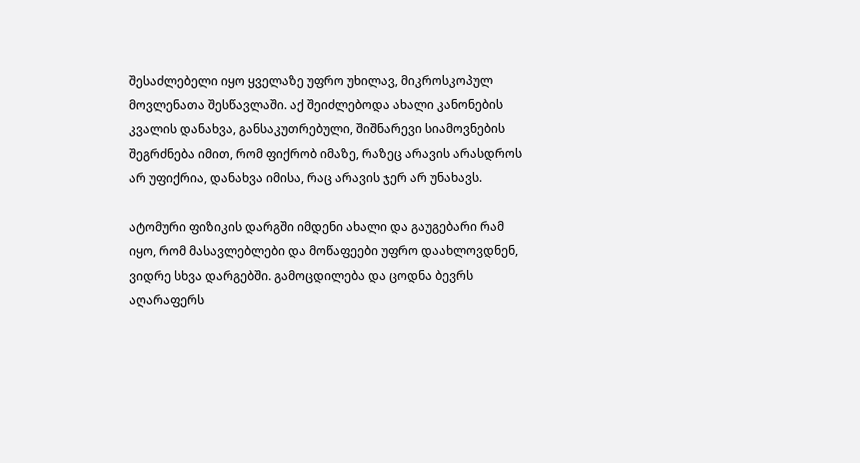შესაძლებელი იყო ყველაზე უფრო უხილავ, მიკროსკოპულ მოვლენათა შესწავლაში. აქ შეიძლებოდა ახალი კანონების კვალის დანახვა, განსაკუთრებული, შიშნარევი სიამოვნების შეგრძნება იმით, რომ ფიქრობ იმაზე, რაზეც არავის არასდროს არ უფიქრია, დანახვა იმისა, რაც არავის ჯერ არ უნახავს.

ატომური ფიზიკის დარგში იმდენი ახალი და გაუგებარი რამ იყო, რომ მასავლებლები და მოწაფეები უფრო დაახლოვდნენ, ვიდრე სხვა დარგებში. გამოცდილება და ცოდნა ბევრს აღარაფერს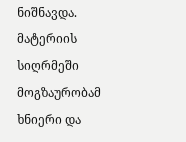ნიშნავდა. მატერიის სიღრმეში მოგზაურობამ ხნიერი და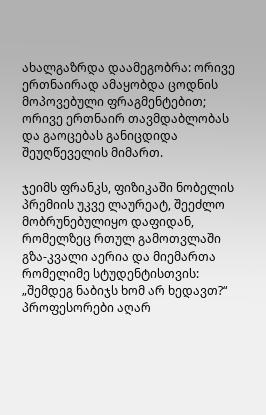ახალგაზრდა დაამეგობრა: ორივე ერთნაირად ამაყობდა ცოდნის მოპოვებული ფრაგმენტებით; ორივე ერთნაირ თავმდაბლობას და გაოცებას განიცდიდა შეუღწეველის მიმართ.

ჯეიმს ფრანკს, ფიზიკაში ნობელის პრემიის უკვე ლაურეატ, შეეძლო მობრუნებულიყო დაფიდან, რომელზეც რთულ გამოთვლაში გზა-კვალი აერია და მიემართა რომელიმე სტუდენტისთვის: „შემდეგ ნაბიჯს ხომ არ ხედავთ?“ პროფესორები აღარ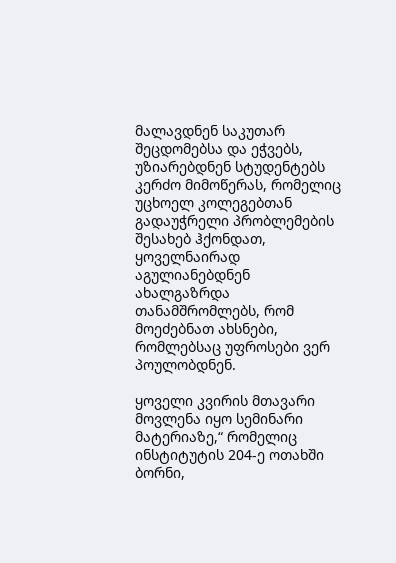მალავდნენ საკუთარ შეცდომებსა და ეჭვებს, უზიარებდნენ სტუდენტებს კერძო მიმოწერას, რომელიც უცხოელ კოლეგებთან გადაუჭრელი პრობლემების შესახებ ჰქონდათ, ყოველნაირად აგულიანებდნენ ახალგაზრდა თანამშრომლებს, რომ მოეძებნათ ახსნები, რომლებსაც უფროსები ვერ პოულობდნენ.

ყოველი კვირის მთავარი მოვლენა იყო სემინარი მატერიაზე,“ რომელიც ინსტიტუტის 204-ე ოთახში ბორნი,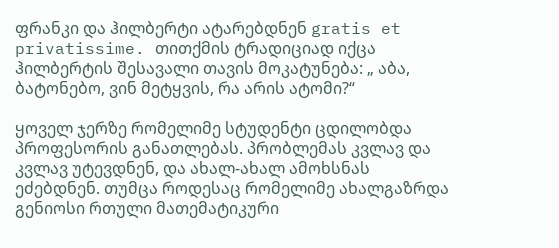ფრანკი და ჰილბერტი ატარებდნენ gratis et privatissime. თითქმის ტრადიციად იქცა ჰილბერტის შესავალი თავის მოკატუნება: „ აბა, ბატონებო, ვინ მეტყვის, რა არის ატომი?“

ყოველ ჯერზე რომელიმე სტუდენტი ცდილობდა პროფესორის განათლებას. პრობლემას კვლავ და კვლავ უტევდნენ, და ახალ-ახალ ამოხსნას ეძებდნენ. თუმცა როდესაც რომელიმე ახალგაზრდა გენიოსი რთული მათემატიკური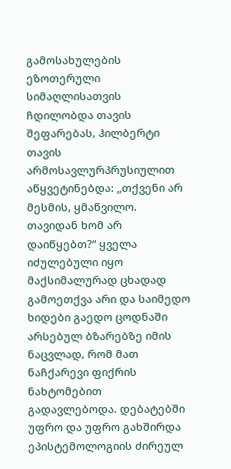გამოსახულების ეზოთერული სიმაღლისათვის ჩდილობდა თავის შეფარებას, ჰილბერტი თავის არმოსავლურპრუსიულით აწყვეტინებდა: „თქვენი არ მესმის, ყმაწვილო. თავიდან ხომ არ დაიწყებთ?“ ყველა იძულებული იყო მაქსიმალურად ცხადად გამოეთქვა არი და საიმედო ხიდები გაედო ცოდნაში არსებულ ბზარებზე იმის ნაცვლად, რომ მათ ნაჩქარევი ფიქრის ნახტომებით გადავლებოდა. დებატებში უფრო და უფრო გახშირდა ეპისტემოლოგიის ძირეულ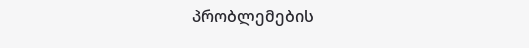პრობლემების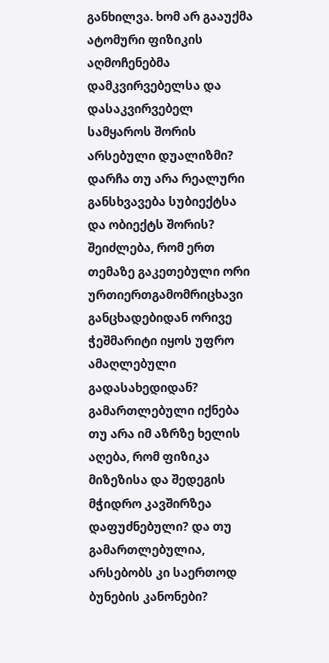განხილვა. ხომ არ გააუქმა ატომური ფიზიკის აღმოჩენებმა დამკვირვებელსა და დასაკვირვებელ სამყაროს შორის არსებული დუალიზმი? დარჩა თუ არა რეალური განსხვავება სუბიექტსა და ობიექტს შორის? შეიძლება, რომ ერთ თემაზე გაკეთებული ორი ურთიერთგამომრიცხავი განცხადებიდან ორივე ჭეშმარიტი იყოს უფრო ამაღლებული გადასახედიდან? გამართლებული იქნება თუ არა იმ აზრზე ხელის აღება, რომ ფიზიკა მიზეზისა და შედეგის მჭიდრო კავშირზეა დაფუძნებული? და თუ გამართლებულია, არსებობს კი საერთოდ ბუნების კანონები?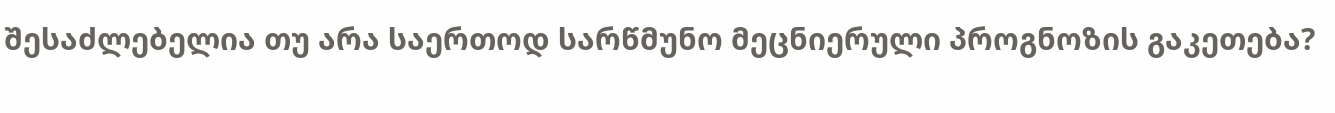შესაძლებელია თუ არა საერთოდ სარწმუნო მეცნიერული პროგნოზის გაკეთება?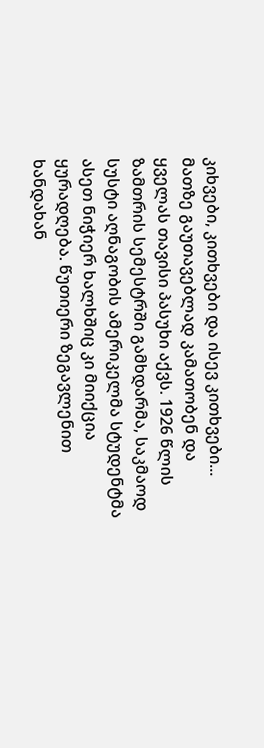კიხვები, კითხვები და ისევ კითხვები... მათზე გაუთავებლად კამათობენ და ყველას თავისი პასუხი აქვს. 1926 წლის ზამთრის სემესტრში გამხდარმა, საკმაოდ სუსტი აღნაგობის ამერიკელმა სტუდენტმა ასეთ ნიჭიერ ხალხშიც კი მიიქცია ყურადღება. წუთიერი ზეგავლენით ხანდახან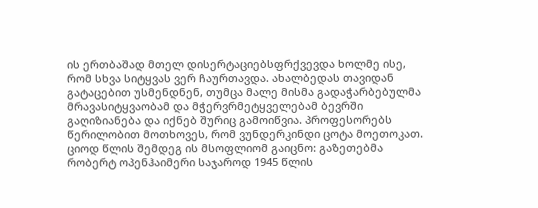ის ერთბაშად მთელ დისერტაციებსფრქვევდა ხოლმე ისე, რომ სხვა სიტყვას ვერ ჩაურთავდა. ახალბედას თავიდან გატაცებით უსმენდნენ, თუმცა მალე მისმა გადაჭარბებულმა მრავასიტყვაობამ და მჭერვრმეტყველებამ ბევრში გაღიზიანება და იქნებ შურიც გამოიწვია. პროფესორებს წერილობით მოთხოვეს, რომ ვუნდერკინდი ცოტა მოეთოკათ. ციოდ წლის შემდეგ ის მსოფლიომ გაიცნო: გაზეთებმა რობერტ ოპენჰაიმერი საჯაროდ 1945 წლის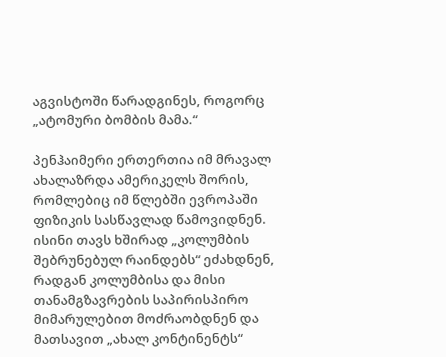აგვისტოში წარადგინეს, როგორც „ატომური ბომბის მამა.“

პენჰაიმერი ერთერთია იმ მრავალ ახალაზრდა ამერიკელს შორის, რომლებიც იმ წლებში ევროპაში ფიზიკის სასწავლად წამოვიდნენ. ისინი თავს ხშირად „კოლუმბის შებრუნებულ რაინდებს“ ეძახდნენ, რადგან კოლუმბისა და მისი თანამგზავრების საპირისპირო მიმარულებით მოძრაობდნენ და მათსავით „ახალ კონტინენტს“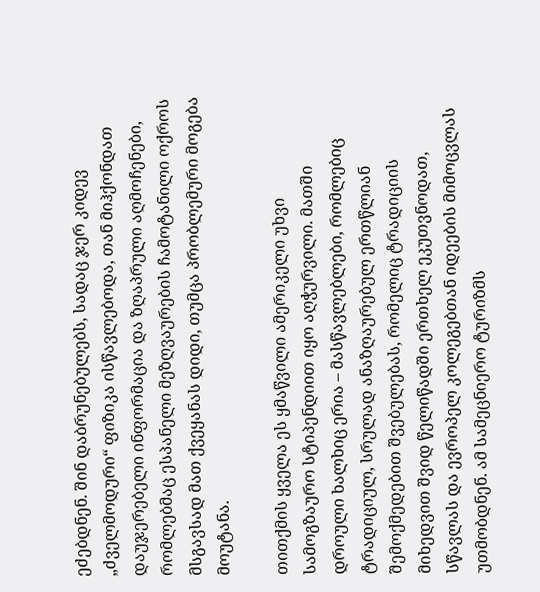ეძებდნენ. შინ დაბრუნებულებს, სადაც ჯერ კიდევ „ძველმოდური“ ფიზიკა ისწავლებოდა, თან მიჰქონდათ დაუჯერებელი ინფორმაცია და ზღაპრული აღმოჩენები, რომლებმაც ესპანელი მეზღვაურების ჩამოტანილი ოქროს მსგავსად მათ ქვეყანას დიდი, თუმცა პრობლემური მოგება მოუტანა.

თითქმის ყველა ეს ყმაწვილი ამერიკელი უხვი სამოგზაურო სტიპენდიით იყო აღჭურვილი. მათში დროული ხალხიც ერია – მასწავლებლები, რომლებიც ტრადიციულ, სრულად ანაზღაურებულ ერთწლიან შემოქმედებით შვებულებას, რომელიც ტრადიციის მიხედვით შვიდ წელიწადში ერთხელ ეკუთვნოდათ, სწავლას და ევროპელ კოლეგებთან იდეების მიმოცვლას უთმობდნენ. ამ სამეცნიერო ტურიზმს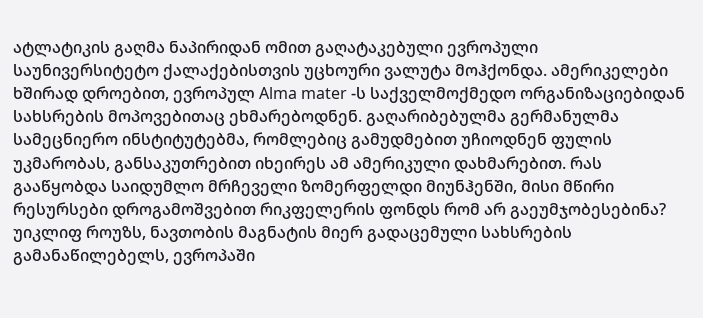ატლატიკის გაღმა ნაპირიდან ომით გაღატაკებული ევროპული საუნივერსიტეტო ქალაქებისთვის უცხოური ვალუტა მოჰქონდა. ამერიკელები ხშირად დროებით, ევროპულ Alma mater -ს საქველმოქმედო ორგანიზაციებიდან სახსრების მოპოვებითაც ეხმარებოდნენ. გაღარიბებულმა გერმანულმა სამეცნიერო ინსტიტუტებმა, რომლებიც გამუდმებით უჩიოდნენ ფულის უკმარობას, განსაკუთრებით იხეირეს ამ ამერიკული დახმარებით. რას გააწყობდა საიდუმლო მრჩეველი ზომერფელდი მიუნჰენში, მისი მწირი რესურსები დროგამოშვებით რიკფელერის ფონდს რომ არ გაეუმჯობესებინა? უიკლიფ როუზს, ნავთობის მაგნატის მიერ გადაცემული სახსრების გამანაწილებელს, ევროპაში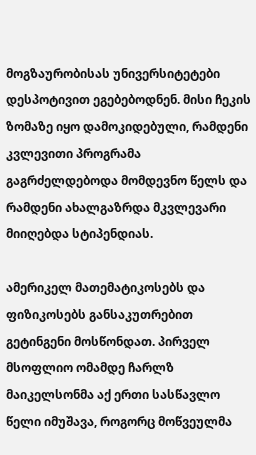მოგზაურობისას უნივერსიტეტები დესპოტივით ეგებებოდნენ. მისი ჩეკის ზომაზე იყო დამოკიდებული, რამდენი კვლევითი პროგრამა გაგრძელდებოდა მომდევნო წელს და რამდენი ახალგაზრდა მკვლევარი მიიღებდა სტიპენდიას.

ამერიკელ მათემატიკოსებს და ფიზიკოსებს განსაკუთრებით გეტინგენი მოსწონდათ. პირველ მსოფლიო ომამდე ჩარლზ მაიკელსონმა აქ ერთი სასწავლო წელი იმუშავა, როგორც მოწვეულმა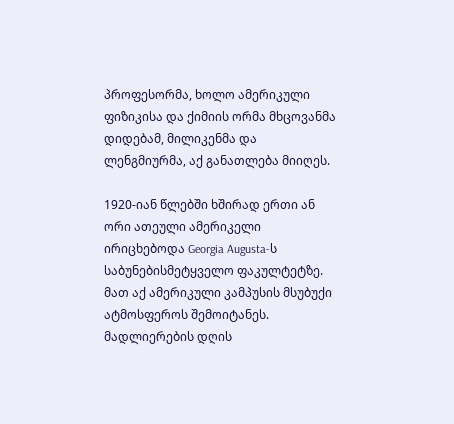პროფესორმა, ხოლო ამერიკული ფიზიკისა და ქიმიის ორმა მხცოვანმა დიდებამ, მილიკენმა და ლენგმიურმა, აქ განათლება მიიღეს.

1920-იან წლებში ხშირად ერთი ან ორი ათეული ამერიკელი ირიცხებოდა Georgia Augusta-ს საბუნებისმეტყველო ფაკულტეტზე. მათ აქ ამერიკული კამპუსის მსუბუქი ატმოსფეროს შემოიტანეს. მადლიერების დღის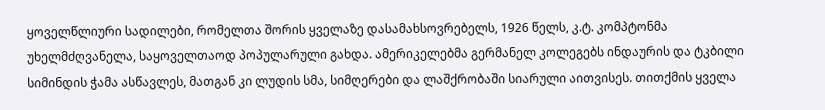ყოველწლიური სადილები, რომელთა შორის ყველაზე დასამახსოვრებელს, 1926 წელს, კ.ტ. კომპტონმა უხელმძღვანელა, საყოველთაოდ პოპულარული გახდა. ამერიკელებმა გერმანელ კოლეგებს ინდაურის და ტკბილი სიმინდის ჭამა ასწავლეს, მათგან კი ლუდის სმა, სიმღერები და ლაშქრობაში სიარული აითვისეს. თითქმის ყველა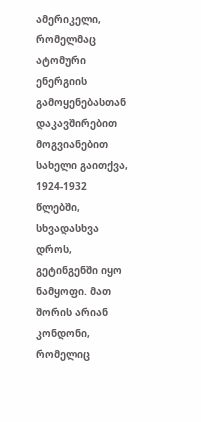ამერიკელი, რომელმაც ატომური ენერგიის გამოყენებასთან დაკავშირებით მოგვიანებით სახელი გაითქვა, 1924-1932 წლებში, სხვადასხვა დროს, გეტინგენში იყო ნამყოფი. მათ შორის არიან კონდონი, რომელიც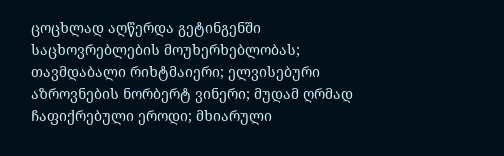ცოცხლად აღწერდა გეტინგენში საცხოვრებლების მოუხერხებლობას; თავმდაბალი რიხტმაიერი; ელვისებური აზროვნების ნორბერტ ვინერი; მუდამ ღრმად ჩაფიქრებული ეროდი; მხიარული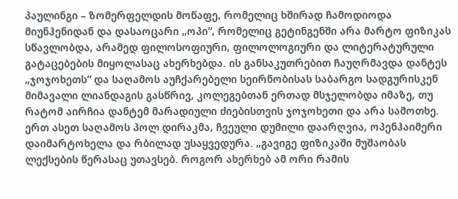პაულინგი – ზომერფელდის მოწაფე, რომელიც ხშირად ჩამოდიოდა მიუნჰენიდან და დასაოცარი „ოპი“, რომელიც გეტინგენში არა მარტო ფიზიკას სწავლობდა, არამედ ფილოსოფიური, ფილოლოგიური და ლიტერატურული გატაცებების მიყოლასაც ახერხებდა. ის განსაკუთრებით ჩაუღრმავდა დანტეს „ჯოჯოხეთს“ და საღამოს აუჩქარებელი სეირნობისას საბარგო სადგურისკენ მიმავალი ლიანდაგის გასწრივ, კოლეგებთან ერთად მსჯელობდა იმაზე, თუ რატომ აირჩია დანტემ მარადიული ძიებისთვის ჯოჯოხეთი და არა სამოთხე. ერთ ასეთ საღამოს პოლ დირაკმა, ჩვეული დუმილი დაარღვია, ოპენჰაიმერი დაიმარტოხელა და რბილად უსაყვედურა. „გავიგე ფიზიკაში მუშაობას ლექსების წერასაც უთავსებ. როგორ ახერხებ ამ ორი რამის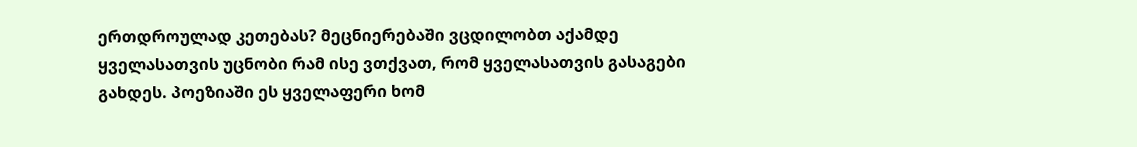ერთდროულად კეთებას? მეცნიერებაში ვცდილობთ აქამდე ყველასათვის უცნობი რამ ისე ვთქვათ, რომ ყველასათვის გასაგები გახდეს. პოეზიაში ეს ყველაფერი ხომ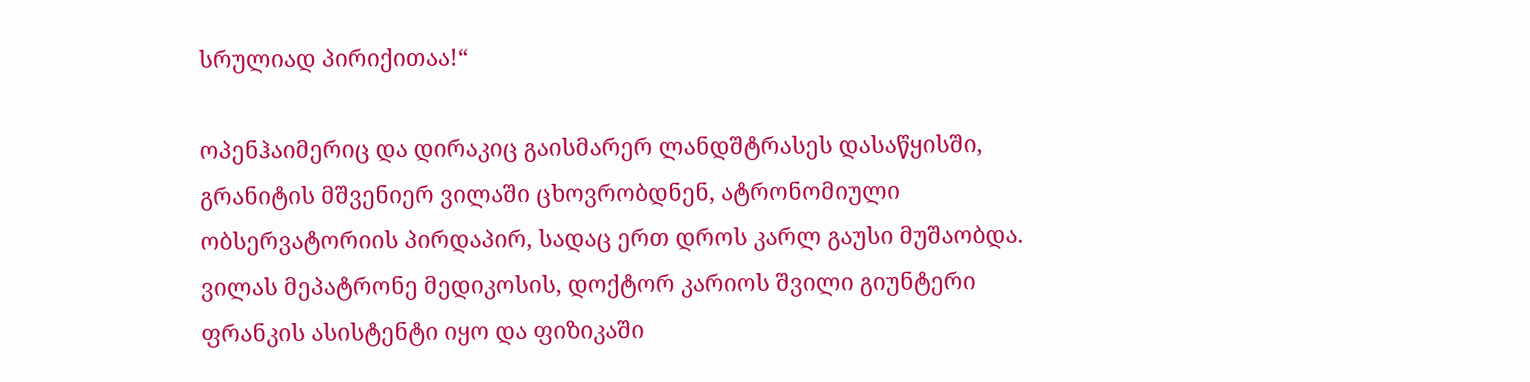სრულიად პირიქითაა!“

ოპენჰაიმერიც და დირაკიც გაისმარერ ლანდშტრასეს დასაწყისში, გრანიტის მშვენიერ ვილაში ცხოვრობდნენ, ატრონომიული ობსერვატორიის პირდაპირ, სადაც ერთ დროს კარლ გაუსი მუშაობდა. ვილას მეპატრონე მედიკოსის, დოქტორ კარიოს შვილი გიუნტერი ფრანკის ასისტენტი იყო და ფიზიკაში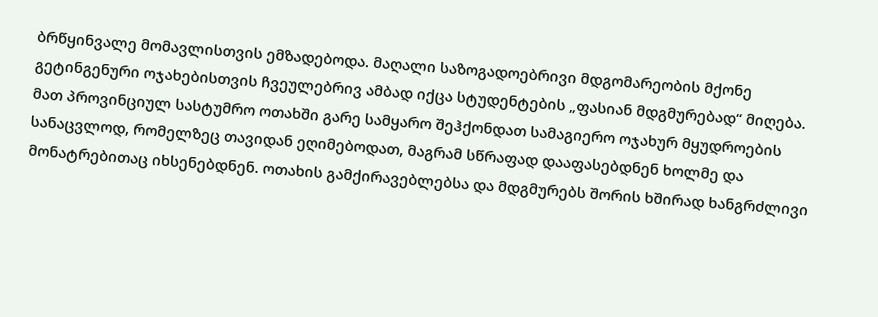ბრწყინვალე მომავლისთვის ემზადებოდა. მაღალი საზოგადოებრივი მდგომარეობის მქონე გეტინგენური ოჯახებისთვის ჩვეულებრივ ამბად იქცა სტუდენტების „ფასიან მდგმურებად“ მიღება. მათ პროვინციულ სასტუმრო ოთახში გარე სამყარო შეჰქონდათ სამაგიერო ოჯახურ მყუდროების სანაცვლოდ, რომელზეც თავიდან ეღიმებოდათ, მაგრამ სწრაფად დააფასებდნენ ხოლმე და მონატრებითაც იხსენებდნენ. ოთახის გამქირავებლებსა და მდგმურებს შორის ხშირად ხანგრძლივი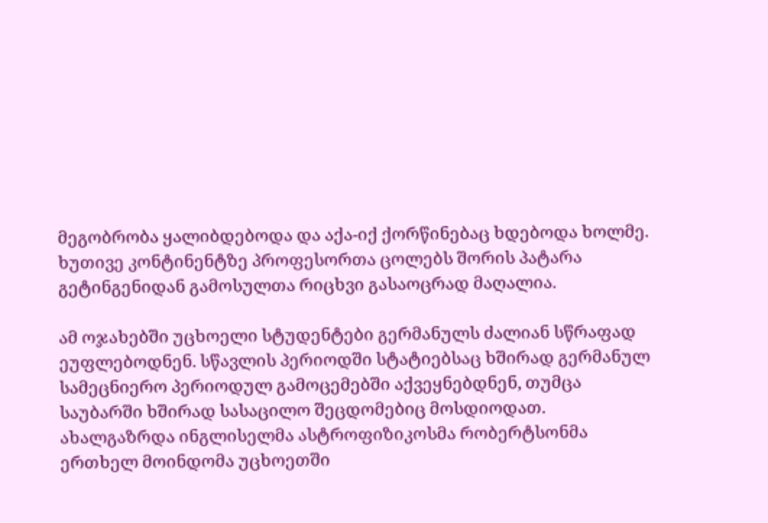მეგობრობა ყალიბდებოდა და აქა-იქ ქორწინებაც ხდებოდა ხოლმე. ხუთივე კონტინენტზე პროფესორთა ცოლებს შორის პატარა გეტინგენიდან გამოსულთა რიცხვი გასაოცრად მაღალია.

ამ ოჯახებში უცხოელი სტუდენტები გერმანულს ძალიან სწრაფად ეუფლებოდნენ. სწავლის პერიოდში სტატიებსაც ხშირად გერმანულ სამეცნიერო პერიოდულ გამოცემებში აქვეყნებდნენ, თუმცა საუბარში ხშირად სასაცილო შეცდომებიც მოსდიოდათ. ახალგაზრდა ინგლისელმა ასტროფიზიკოსმა რობერტსონმა ერთხელ მოინდომა უცხოეთში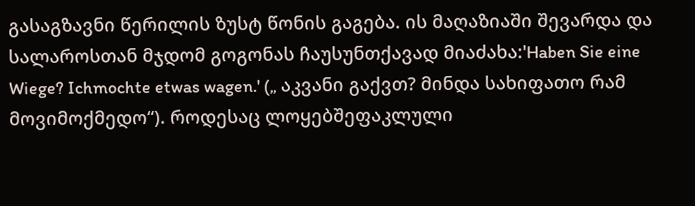გასაგზავნი წერილის ზუსტ წონის გაგება. ის მაღაზიაში შევარდა და სალაროსთან მჯდომ გოგონას ჩაუსუნთქავად მიაძახა:'Haben Sie eine Wiege? Ichmochte etwas wagen.' („ აკვანი გაქვთ? მინდა სახიფათო რამ მოვიმოქმედო“). როდესაც ლოყებშეფაკლული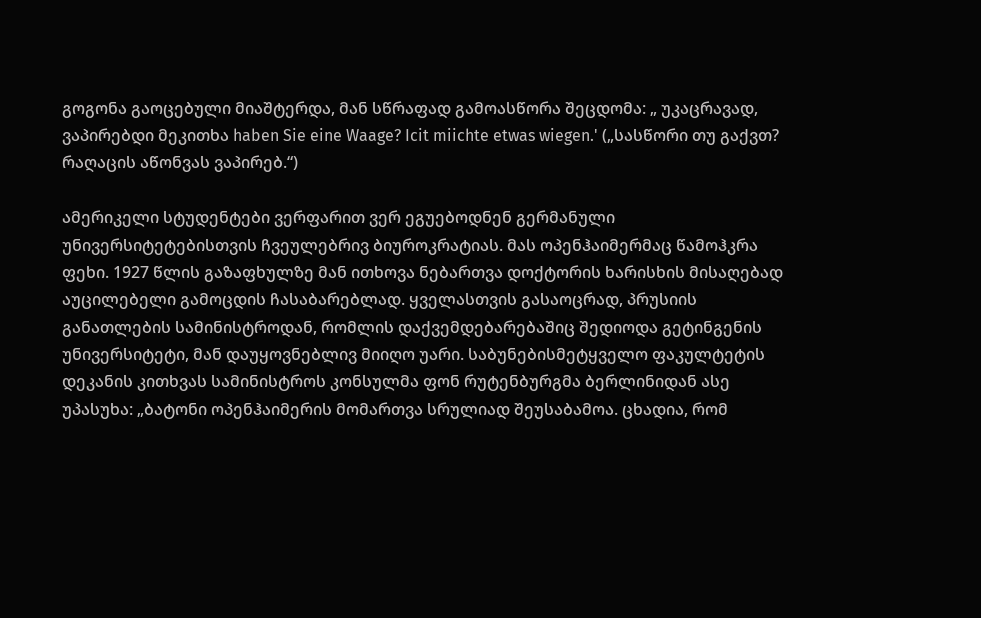გოგონა გაოცებული მიაშტერდა, მან სწრაფად გამოასწორა შეცდომა: „ უკაცრავად, ვაპირებდი მეკითხა haben Sie eine Waage? Icit miichte etwas wiegen.' („სასწორი თუ გაქვთ? რაღაცის აწონვას ვაპირებ.“)

ამერიკელი სტუდენტები ვერფარით ვერ ეგუებოდნენ გერმანული უნივერსიტეტებისთვის ჩვეულებრივ ბიუროკრატიას. მას ოპენჰაიმერმაც წამოჰკრა ფეხი. 1927 წლის გაზაფხულზე მან ითხოვა ნებართვა დოქტორის ხარისხის მისაღებად აუცილებელი გამოცდის ჩასაბარებლად. ყველასთვის გასაოცრად, პრუსიის განათლების სამინისტროდან, რომლის დაქვემდებარებაშიც შედიოდა გეტინგენის უნივერსიტეტი, მან დაუყოვნებლივ მიიღო უარი. საბუნებისმეტყველო ფაკულტეტის დეკანის კითხვას სამინისტროს კონსულმა ფონ რუტენბურგმა ბერლინიდან ასე უპასუხა: „ბატონი ოპენჰაიმერის მომართვა სრულიად შეუსაბამოა. ცხადია, რომ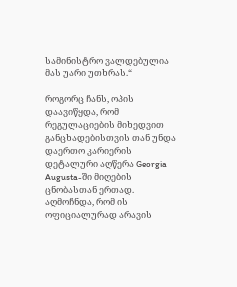სამინისტრო ვალდებულია მას უარი უთხრას.“

როგორც ჩანს, ოპის დაავიწყდა, რომ რეგულაციების მიხედვით განცხადებისთვის თან უნდა დაერთო კარიერის დეტალური აღწერა Georgia Augusta-ში მიღების ცნობასთან ერთად. აღმოჩნდა, რომ ის ოფიციალურად არავის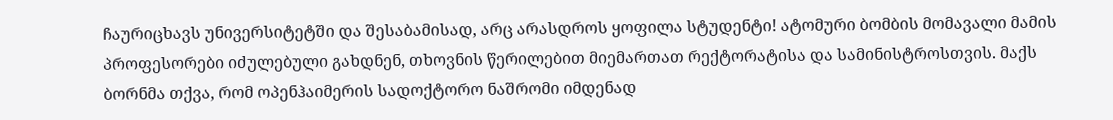ჩაურიცხავს უნივერსიტეტში და შესაბამისად, არც არასდროს ყოფილა სტუდენტი! ატომური ბომბის მომავალი მამის პროფესორები იძულებული გახდნენ, თხოვნის წერილებით მიემართათ რექტორატისა და სამინისტროსთვის. მაქს ბორნმა თქვა, რომ ოპენჰაიმერის სადოქტორო ნაშრომი იმდენად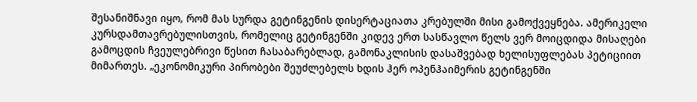შესანიშნავი იყო, რომ მას სურდა გეტინგენის დისერტაციათა კრებულში მისი გამოქვეყნება. ამერიკელი კურსდამთავრებულისთვის, რომელიც გეტინგენში კიდევ ერთ სასწავლო წელს ვერ მოიცდიდა მისაღები გამოცდის ჩვეულებრივი წესით ჩასაბარებლად, გამონაკლისის დასაშვებად ხელისუფლებას პეტიციით მიმართეს. „ეკონომიკური პირობები შეუძლებელს ხდის ჰერ ოპენჰაიმერის გეტინგენში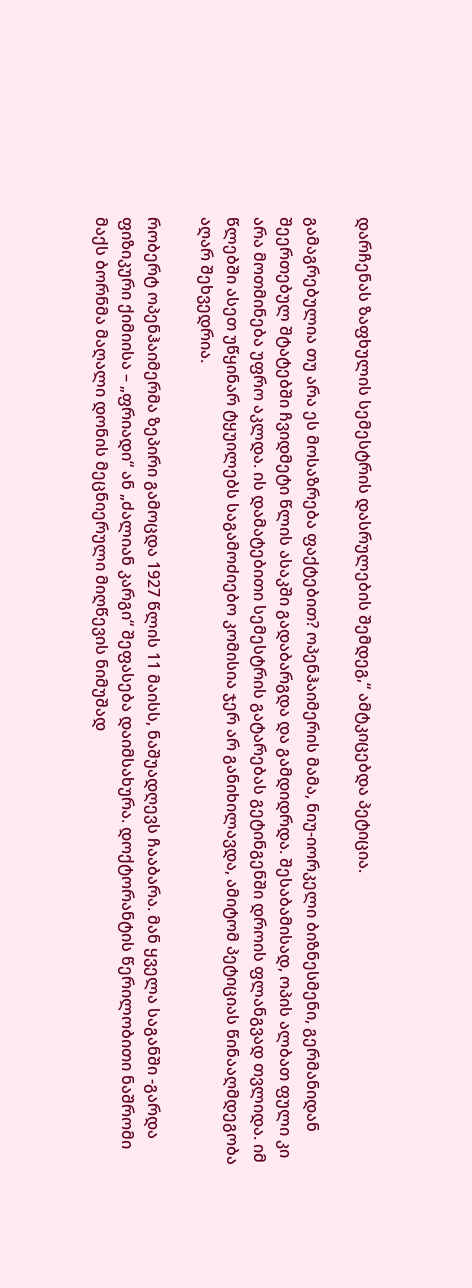დარჩენას ზაფხულის სემესტრის დასრულების შემდეგ,“ ამტკიცებდა პეტიცია.

გამაგრებულია თუ არა ეს მოსაზრება ფაქტებით? ოპენჰაიმერის მამა, ნიუ-იორკელი ბიზნესმენი, გერმანიდან შეერთებულ შტატებში ჩვიდმეტი წლის ასაკში გადაბარგდა და გამდიდრდა. შესაბამისად, ოპის ალბათ ფული კი არა მოთმინება უფრო აკლდა. ის დამატებითი სემესტრის გატარებას გეტინგენში დროის ფლანგვად თვლიდა. იმ წლებში ასეთ უწყინარ ტყუილებს საგამოძიებო კომისია ჯერ არ განიხილავდა, ამიტომ პეტიციას წინააღმდეგობა აღარ შეხვედრია.

რობერტ ოპენჰაიმერმა ზეპირი გამოცდა 1927 წლის 11 მაისს, ნაშუადღევს ჩააბარა. მან ყველა საგანში -გარდა ფიზიკური ქიმიისა – „ფრიადი“ ან „ძალიან კარგი“ შეფასება დაიმსახურა. დოქტორანტის წერილობითი ნაშრომი მაქს ბორნმა მაღალი დონის მეცნიერული მიღწევის ნიმუშად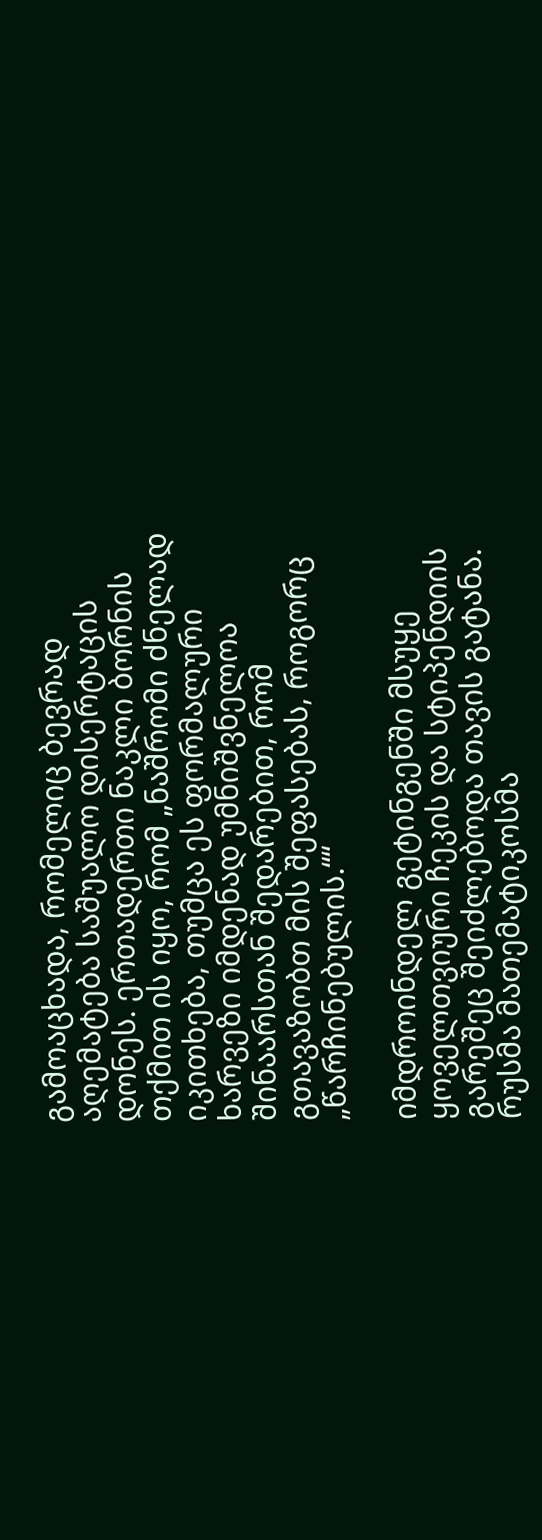გამოაცხადა, რომელიც ბევრად აღემატება საშუალო დისერტაცის დონეს. ერთადერთი ნაკლი ბორნის თქმით ის იყო, რომ „ნაშრომი ძნელად იკითხება, თუმცა ეს ფორმალური ხარვეზი იმდენად უმნიშვნელოა შინაარსთან შედარებით, რომ გთავაზობთ მის შეფასებას, როგორც „წარჩინებულის.““

იმდროინდელ გეტინგენში მსუყე ყოველთვიური ჩეკის და სტიპენდიის გარეშეც შეიძლებოდა თავის გატანა. რუსმა მათემატიკოსმა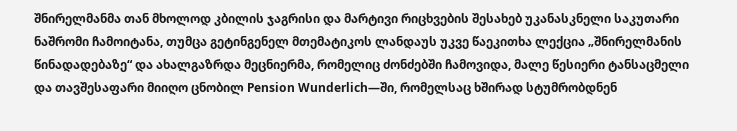შნირელმანმა თან მხოლოდ კბილის ჯაგრისი და მარტივი რიცხვების შესახებ უკანასკნელი საკუთარი ნაშრომი ჩამოიტანა, თუმცა გეტინგენელ მთემატიკოს ლანდაუს უკვე წაეკითხა ლექცია „შნირელმანის წინადადებაზე“ და ახალგაზრდა მეცნიერმა, რომელიც ძონძებში ჩამოვიდა, მალე წესიერი ტანსაცმელი და თავშესაფარი მიიღო ცნობილ Pension Wunderlich—ში, რომელსაც ხშირად სტუმრობდნენ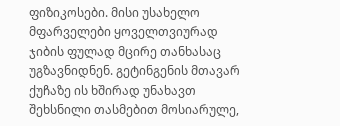ფიზიკოსები. მისი უსახელო მფარველები ყოველთვიურად ჯიბის ფულად მცირე თანხასაც უგზავნიდნენ. გეტინგენის მთავარ ქუჩაზე ის ხშირად უნახავთ შეხსნილი თასმებით მოსიარულე,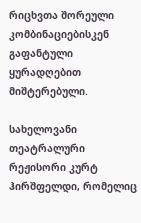რიცხვთა შორეული კომბინაციებისკენ გაფანტული ყურადღებით მიშტერებული.

სახელოვანი თეატრალური რეჟისორი კურტ ჰირშფელდი, რომელიც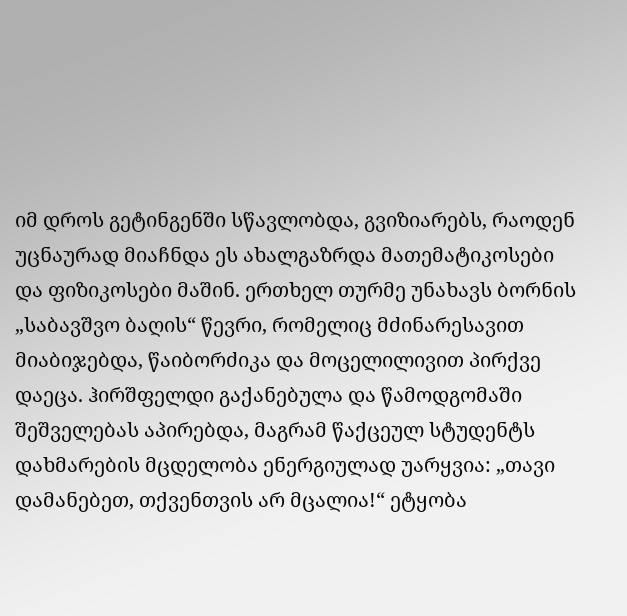იმ დროს გეტინგენში სწავლობდა, გვიზიარებს, რაოდენ უცნაურად მიაჩნდა ეს ახალგაზრდა მათემატიკოსები და ფიზიკოსები მაშინ. ერთხელ თურმე უნახავს ბორნის „საბავშვო ბაღის“ წევრი, რომელიც მძინარესავით მიაბიჯებდა, წაიბორძიკა და მოცელილივით პირქვე დაეცა. ჰირშფელდი გაქანებულა და წამოდგომაში შეშველებას აპირებდა, მაგრამ წაქცეულ სტუდენტს დახმარების მცდელობა ენერგიულად უარყვია: „თავი დამანებეთ, თქვენთვის არ მცალია!“ ეტყობა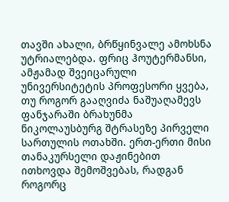თავში ახალი, ბრწყინვალე ამოხსნა უტრიალებდა. ფრიც ჰოუტერმანსი, ამჟამად შვეიცარული უნივერსიტეტის პროფესორი ყვება, თუ როგორ გააღვიძა ნაშუაღამევს ფანჯარაში ბრახუნმა ნიკოლაუსბურგ შტრასეზე პირველი სართულის ოთახში. ერთ-ერთი მისი თანაკურსელი დაჟინებით ითხოვდა შემოშვებას, რადგან როგორც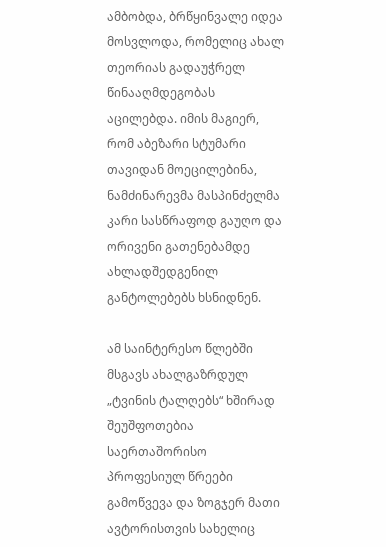ამბობდა, ბრწყინვალე იდეა მოსვლოდა, რომელიც ახალ თეორიას გადაუჭრელ წინააღმდეგობას აცილებდა. იმის მაგიერ, რომ აბეზარი სტუმარი თავიდან მოეცილებინა, ნამძინარევმა მასპინძელმა კარი სასწრაფოდ გაუღო და ორივენი გათენებამდე ახლადშედგენილ განტოლებებს ხსნიდნენ.

ამ საინტერესო წლებში მსგავს ახალგაზრდულ „ტვინის ტალღებს“ ხშირად შეუშფოთებია საერთაშორისო პროფესიულ წრეები გამოწვევა და ზოგჯერ მათი ავტორისთვის სახელიც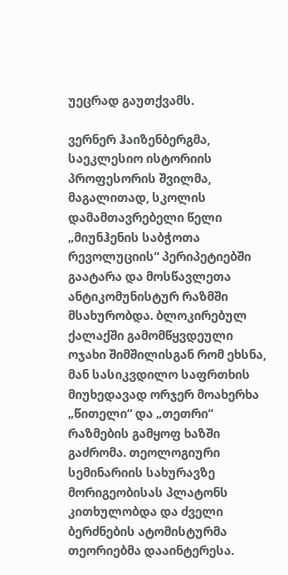უეცრად გაუთქვამს.

ვერნერ ჰაიზენბერგმა, საეკლესიო ისტორიის პროფესორის შვილმა, მაგალითად, სკოლის დამამთავრებელი წელი „მიუნჰენის საბჭოთა რევოლუციის“ პერიპეტიებში გაატარა და მოსწავლეთა ანტიკომუნისტურ რაზმში მსახურობდა. ბლოკირებულ ქალაქში გამომწყვდეული ოჯახი შიმშილისგან რომ ეხსნა, მან სასიკვდილო საფრთხის მიუხედავად ორჯერ მოახერხა „წითელი“ და „თეთრი“ რაზმების გამყოფ ხაზში გაძრომა. თეოლოგიური სემინარიის სახურავზე მორიგეობისას პლატონს კითხულობდა და ძველი ბერძნების ატომისტურმა თეორიებმა დააინტერესა.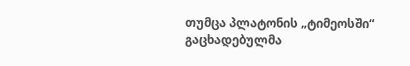თუმცა პლატონის „ტიმეოსში“ გაცხადებულმა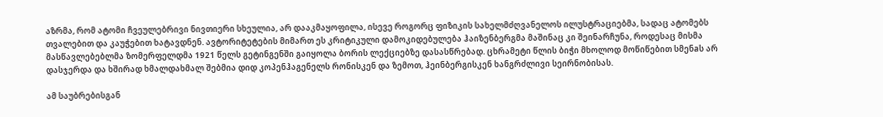აზრმა, რომ ატომი ჩვეულებრივი ნივთიერი სხეულია, არ დააკმაყოფილა, ისევე როგორც ფიზიკის სახელმძღვანელოს ილუსტრაციებმა, სადაც ატომებს თვალებით და კაუჭებით ხატავდნენ. ავტორიტეტების მიმართ ეს კრიტიკული დამოკიდებულება ჰაიზენბერგმა მაშინაც კი შეინარჩუნა, როდესაც მისმა მასწავლებებლმა ზომერფელდმა 1921 წელს გეტინგენში გაიყოლა ბორის ლექციებზე დასასწრებად. ცხრამეტი წლის ბიჭი მხოლოდ მოწიწებით სმენaს არ დასჯერდა და ხშირად ხმალდახმალ შებმია დიდ კოპენჰაგენელს რონისკენ და ზემოთ, ჰეინბერგისკენ ხანგრძლივი სეირნობისას.

ამ საუბრებისგან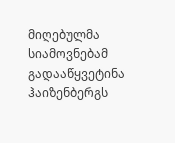მიღებულმა სიამოვნებამ გადააწყვეტინა ჰაიზენბერგს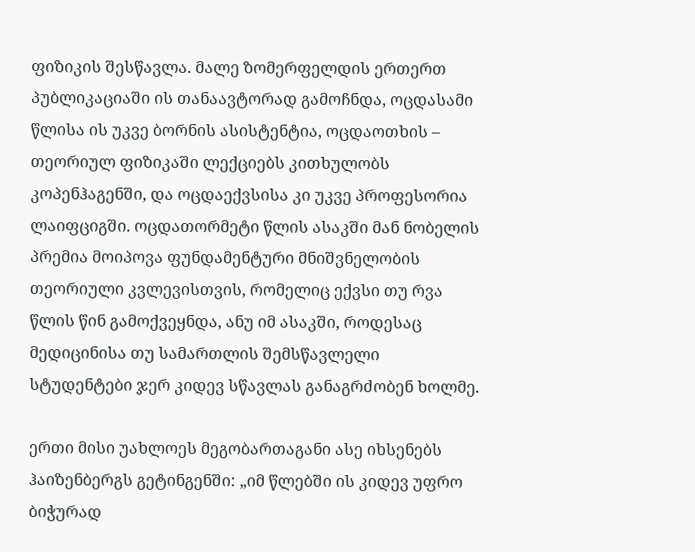ფიზიკის შესწავლა. მალე ზომერფელდის ერთერთ პუბლიკაციაში ის თანაავტორად გამოჩნდა, ოცდასამი წლისა ის უკვე ბორნის ასისტენტია, ოცდაოთხის – თეორიულ ფიზიკაში ლექციებს კითხულობს კოპენჰაგენში, და ოცდაექვსისა კი უკვე პროფესორია ლაიფციგში. ოცდათორმეტი წლის ასაკში მან ნობელის პრემია მოიპოვა ფუნდამენტური მნიშვნელობის თეორიული კვლევისთვის, რომელიც ექვსი თუ რვა წლის წინ გამოქვეყნდა, ანუ იმ ასაკში, როდესაც მედიცინისა თუ სამართლის შემსწავლელი სტუდენტები ჯერ კიდევ სწავლას განაგრძობენ ხოლმე.

ერთი მისი უახლოეს მეგობართაგანი ასე იხსენებს ჰაიზენბერგს გეტინგენში: „იმ წლებში ის კიდევ უფრო ბიჭურად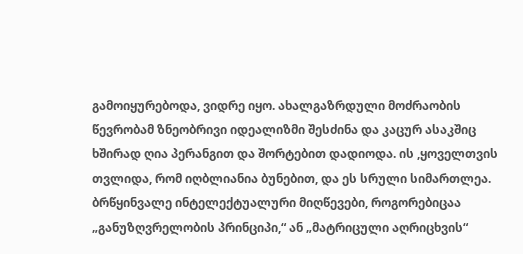გამოიყურებოდა, ვიდრე იყო. ახალგაზრდული მოძრაობის წევრობამ ზნეობრივი იდეალიზმი შესძინა და კაცურ ასაკშიც ხშირად ღია პერანგით და შორტებით დადიოდა. ის ,ყოველთვის თვლიდა, რომ იღბლიანია ბუნებით, და ეს სრული სიმართლეა. ბრწყინვალე ინტელექტუალური მიღწევები, როგორებიცაა „განუზღვრელობის პრინციპი,“ ან „მატრიცული აღრიცხვის“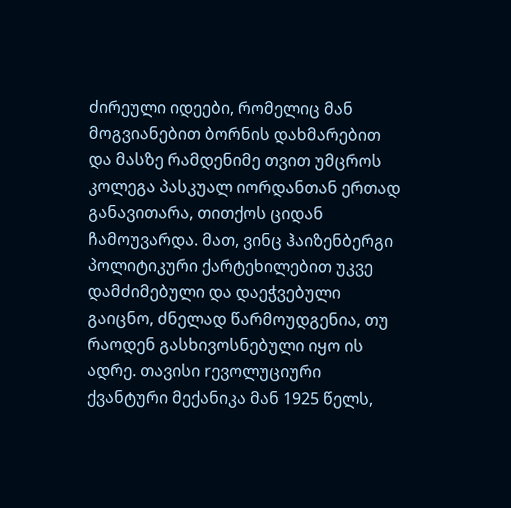ძირეული იდეები, რომელიც მან მოგვიანებით ბორნის დახმარებით და მასზე რამდენიმე თვით უმცროს კოლეგა პასკუალ იორდანთან ერთად განავითარა, თითქოს ციდან ჩამოუვარდა. მათ, ვინც ჰაიზენბერგი პოლიტიკური ქარტეხილებით უკვე დამძიმებული და დაეჭვებული გაიცნო, ძნელად წარმოუდგენია, თუ რაოდენ გასხივოსნებული იყო ის ადრე. თავისი rევოლუციური ქვანტური მექანიკა მან 1925 წელს,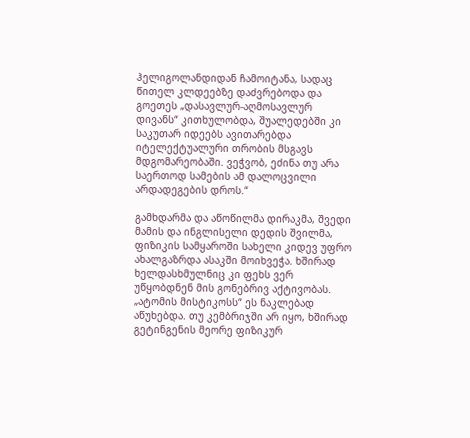ჰელიგოლანდიდან ჩამოიტანა, სადაც წითელ კლდეებზე დაძვრებოდა და გოეთეს „დასავლურ-აღმოსავლურ დივანს“ კითხულობდა, შუალედებში კი საკუთარ იდეებს ავითარებდა იტელექტუალური თრობის მსგავს მდგომარეობაში. ვეჭვობ, ეძინა თუ არა საერთოდ სამების ამ დალოცვილი არდადეგების დროს.“

გამხდარმა და აწოწილმა დირაკმა, შვედი მამის და ინგლისელი დედის შვილმა, ფიზიკის სამყაროში სახელი კიდევ უფრო ახალგაზრდა ასაკში მოიხვეჭა. ხშირად ხელდასხმულნიც კი ფეხს ვერ უწყობდნენ მის გონებრივ აქტივობას. „ატომის მისტიკოსს“ ეს ნაკლებად აწუხებდა. თუ კემბრიჯში არ იყო, ხშირად გეტინგენის მეორე ფიზიკურ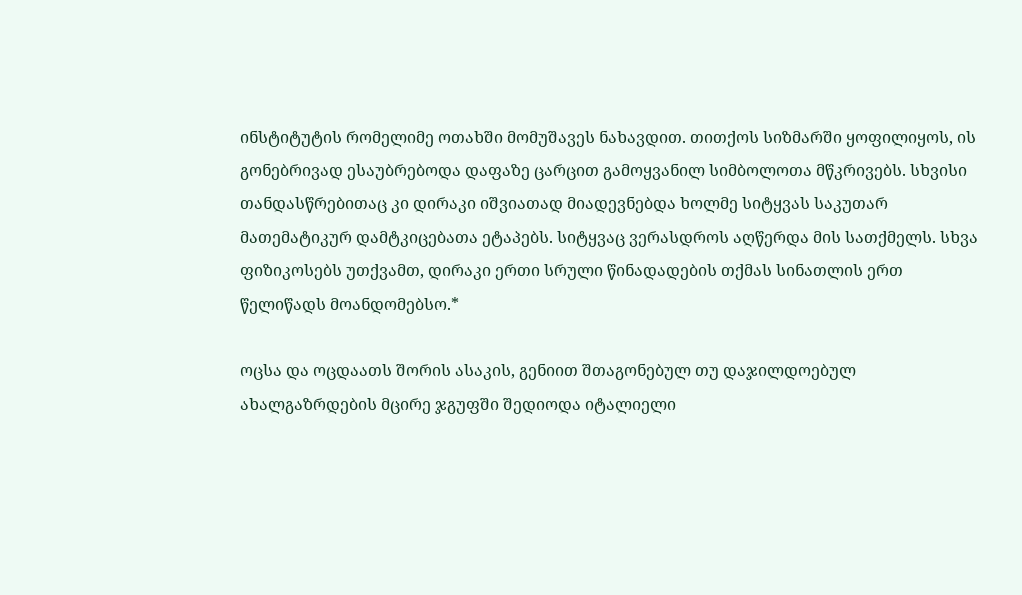ინსტიტუტის რომელიმე ოთახში მომუშავეს ნახავდით. თითქოს სიზმარში ყოფილიყოს, ის გონებრივად ესაუბრებოდა დაფაზე ცარცით გამოყვანილ სიმბოლოთა მწკრივებს. სხვისი თანდასწრებითაც კი დირაკი იშვიათად მიადევნებდა ხოლმე სიტყვას საკუთარ მათემატიკურ დამტკიცებათა ეტაპებს. სიტყვაც ვერასდროს აღწერდა მის სათქმელს. სხვა ფიზიკოსებს უთქვამთ, დირაკი ერთი სრული წინადადების თქმას სინათლის ერთ წელიწადს მოანდომებსო.*

ოცსა და ოცდაათს შორის ასაკის, გენიით შთაგონებულ თუ დაჯილდოებულ ახალგაზრდების მცირე ჯგუფში შედიოდა იტალიელი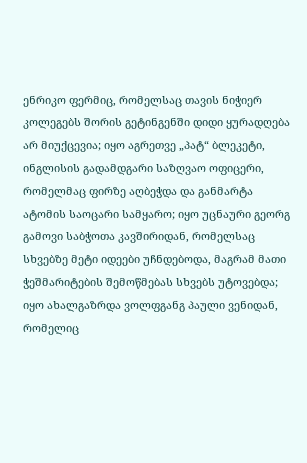ენრიკო ფერმიც, რომელსაც თავის ნიჭიერ კოლეგებს შორის გეტინგენში დიდი ყურადღება არ მიუქცევია; იყო აგრეთვე „პატ“ ბლეკეტი, ინგლისის გადამდგარი საზღვაო ოფიცერი, რომელმაც ფირზე აღბეჭდა და განმარტა ატომის საოცარი სამყარო; იყო უცნაური გეორგ გამოვი საბჭოთა კავშირიდან, რომელსაც სხვებზე მეტი იდეები უჩნდებოდა, მაგრამ მათი ჭეშმარიტების შემოწმებას სხვებს უტოვებდა; იყო ახალგაზრდა ვოლფგანგ პაული ვენიდან, რომელიც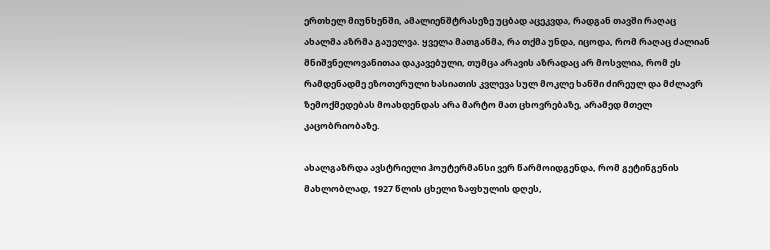ერთხელ მიუნხენში, ამალიენშტრასეზე უცბად აცეკვდა, რადგან თავში რაღაც ახალმა აზრმა გაუელვა. ყველა მათგანმა, რა თქმა უნდა, იცოდა, რომ რაღაც ძალიან მნიშვნელოვანითაა დაკავებული, თუმცა არავის აზრადაც არ მოსვლია, რომ ეს რამდენადმე ეზოთერული ხასიათის კვლევა სულ მოკლე ხანში ძირეულ და მძლავრ ზემოქმედებას მოახდენდას არა მარტო მათ ცხოვრებაზე, არამედ მთელ კაცობრიობაზე.

ახალგაზრდა ავსტრიელი ჰოუტერმანსი ვერ წარმოიდგენდა, რომ გეტინგენის მახლობლად, 1927 წლის ცხელი ზაფხულის დღეს,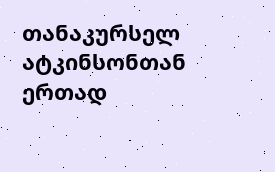თანაკურსელ ატკინსონთან ერთად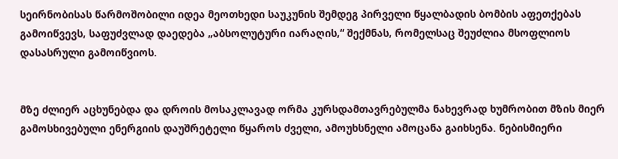სეირნობისას წარმოშობილი იდეა მეოთხედი საუკუნის შემდეგ პირველი წყალბადის ბომბის აფეთქებას გამოიწვევს, საფუძვლად დაედება „აბსოლუტური იარაღის,“ შექმნას, რომელსაც შეუძლია მსოფლიოს დასასრული გამოიწვიოს.


მზე ძლიერ აცხუნებდა და დროის მოსაკლავად ორმა კურსდამთავრებულმა ნახევრად ხუმრობით მზის მიერ გამოსხივებული ენერგიის დაუშრეტელი წყაროს ძველი, ამოუხსნელი ამოცანა გაიხსენა. ნებისმიერი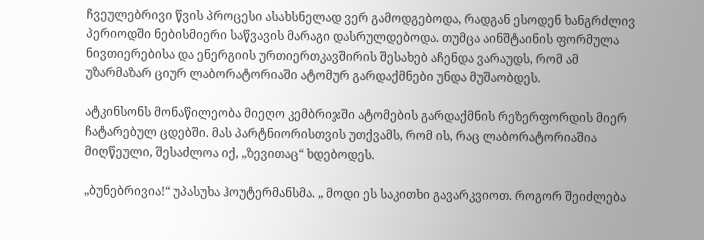ჩვეულებრივი წვის პროცესი ასახსნელად ვერ გამოდგებოდა, რადგან ესოდენ ხანგრძლივ პერიოდში ნებისმიერი საწვავის მარაგი დასრულდებოდა. თუმცა აინშტაინის ფორმულა ნივთიერებისა და ენერგიის ურთიერთკავშირის შესახებ აჩენდა ვარაუდს, რომ ამ უზარმაზარ ციურ ლაბორატორიაში ატომურ გარდაქმნები უნდა მუშაობდეს.

ატკინსონს მონაწილეობა მიეღო კემბრიჯში ატომების გარდაქმნის რეზერფორდის მიერ ჩატარებულ ცდებში. მას პარტნიორისთვის უთქვამს, რომ ის, რაც ლაბორატორიაშია მიღწეული, შესაძლოა იქ, „ზევითაც“ ხდებოდეს.

„ბუნებრივია!“ უპასუხა ჰოუტერმანსმა. „ მოდი ეს საკითხი გავარკვიოთ. როგორ შეიძლება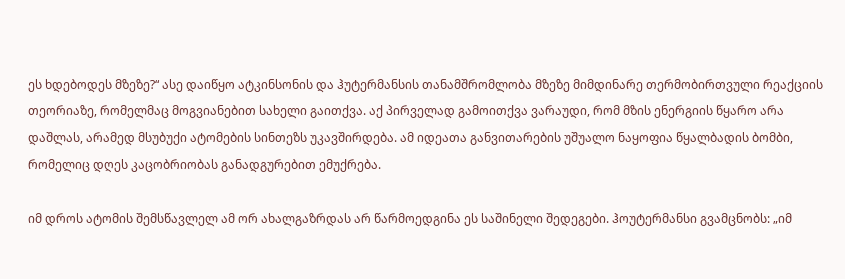ეს ხდებოდეს მზეზე?“ ასე დაიწყო ატკინსონის და ჰუტერმანსის თანამშრომლობა მზეზე მიმდინარე თერმობირთვული რეაქციის თეორიაზე, რომელმაც მოგვიანებით სახელი გაითქვა. აქ პირველად გამოითქვა ვარაუდი, რომ მზის ენერგიის წყარო არა დაშლას, არამედ მსუბუქი ატომების სინთეზს უკავშირდება. ამ იდეათა განვითარების უშუალო ნაყოფია წყალბადის ბომბი, რომელიც დღეს კაცობრიობას განადგურებით ემუქრება.

იმ დროს ატომის შემსწავლელ ამ ორ ახალგაზრდას არ წარმოედგინა ეს საშინელი შედეგები. ჰოუტერმანსი გვამცნობს: „იმ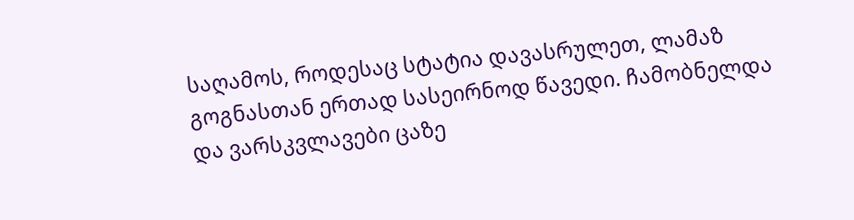საღამოს, როდესაც სტატია დავასრულეთ, ლამაზ გოგნასთან ერთად სასეირნოდ წავედი. ჩამობნელდა და ვარსკვლავები ცაზე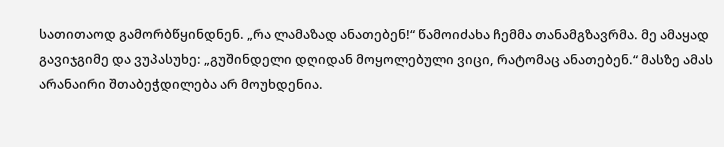სათითაოდ გამორბწყინდნენ. „რა ლამაზად ანათებენ!“ წამოიძახა ჩემმა თანამგზავრმა. მე ამაყად გავიჯგიმე და ვუპასუხე: „გუშინდელი დღიდან მოყოლებული ვიცი, რატომაც ანათებენ.“ მასზე ამას არანაირი შთაბეჭდილება არ მოუხდენია.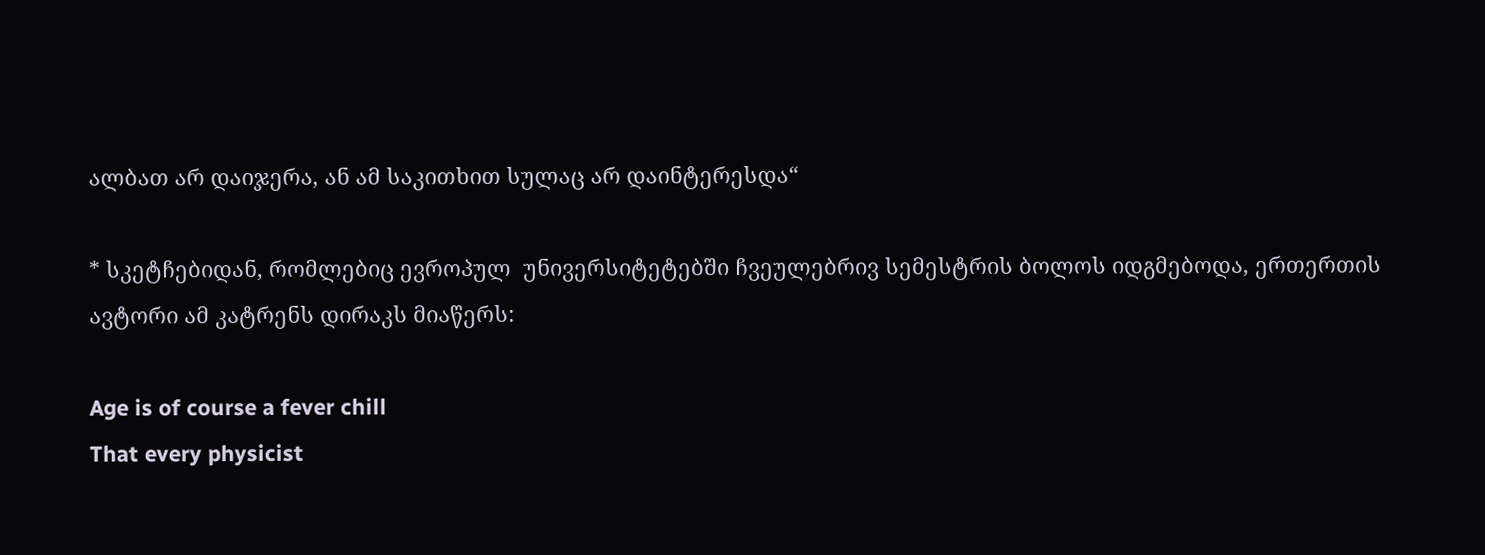ალბათ არ დაიჯერა, ან ამ საკითხით სულაც არ დაინტერესდა“

* სკეტჩებიდან, რომლებიც ევროპულ  უნივერსიტეტებში ჩვეულებრივ სემესტრის ბოლოს იდგმებოდა, ერთერთის ავტორი ამ კატრენს დირაკს მიაწერს:

Age is of course a fever chill
That every physicist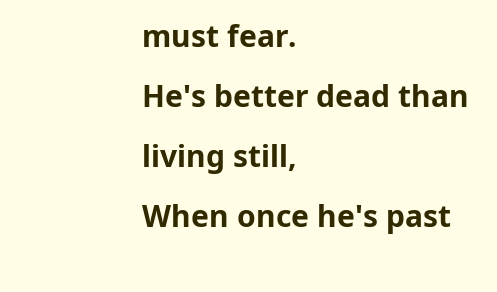must fear.
He's better dead than living still,
When once he's past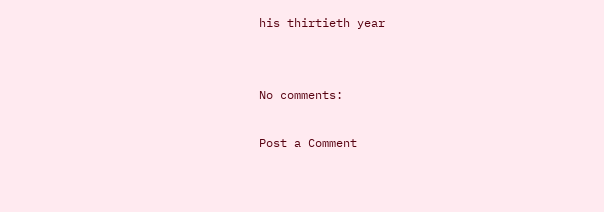his thirtieth year


No comments:

Post a Comment